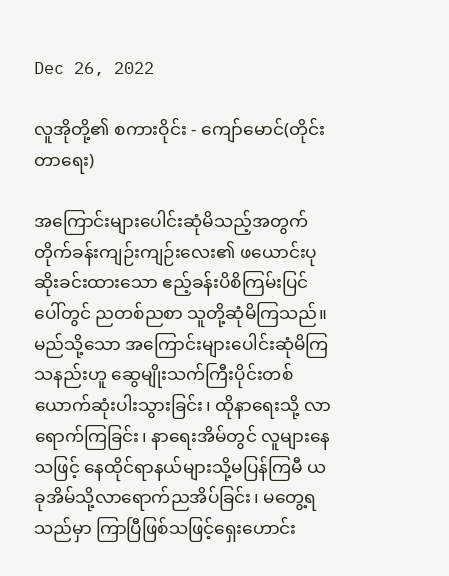Dec 26, 2022

လူအိုတို့၏ စကားဝိုင်း - ကျော်မောင်(တိုင်းတာရေး)

အကြောင်းများပေါင်းဆုံမိသည့်အတွက် တိုက်ခန်းကျဉ်းကျဉ်းလေး၏ ဖယောင်းပုဆိုးခင်းထားသော ဧည့်ခန်းပိစိကြမ်းပြင်ပေါ်တွင် ညတစ်ညစာ သူတို့ဆုံမိကြသည်။ မည်သို့သော အကြောင်းများပေါင်းဆုံမိကြသနည်းဟူ ဆွေမျိုးသက်ကြီးပိုင်းတစ်ယောက်ဆုံးပါးသွားခြင်း၊ ထိုနာရေးသို့ လာရောက်ကြခြင်း၊ နာရေးအိမ်တွင် လူများနေသဖြင့် နေထိုင်ရာနယ်များသို့မပြန်ကြမီ ယခုအိမ်သို့လာရောက်ညအိပ်ခြင်း၊ မတွေ့ရသည်မှာ ကြာပြီဖြစ်သဖြင့်ရှေးဟောင်း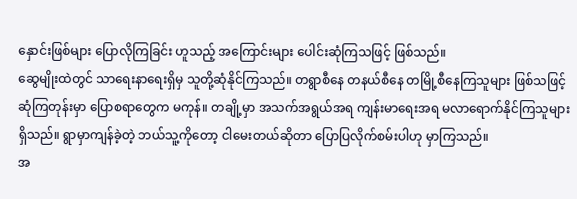နှောင်းဖြစ်များ ပြောလိုကြခြင်း ဟူသည့် အကြောင်းများ ပေါင်းဆုံကြသဖြင့် ဖြစ်သည်။
ဆွေမျိုးထဲတွင် သာရေးနာရေးရှိမှ သူတို့ဆုံနိုင်ကြသည်။ တရွာစီနေ တနယ်စီနေ တမြို့စီနေကြသူများ ဖြစ်သဖြင့် ဆုံကြတုန်းမှာ ပြောစရာတွေက မကုန်။ တချို့မှာ အသက်အရွယ်အရ ကျန်းမာရေးအရ မလာရောက်နိုင်ကြသူများ ရှိသည်။ ရွာမှာကျန်ခဲ့တဲ့ ဘယ်သူ့ကိုတော့ ငါမေးတယ်ဆိုတာ ပြောပြလိုက်စမ်းပါဟု မှာကြသည်။
အ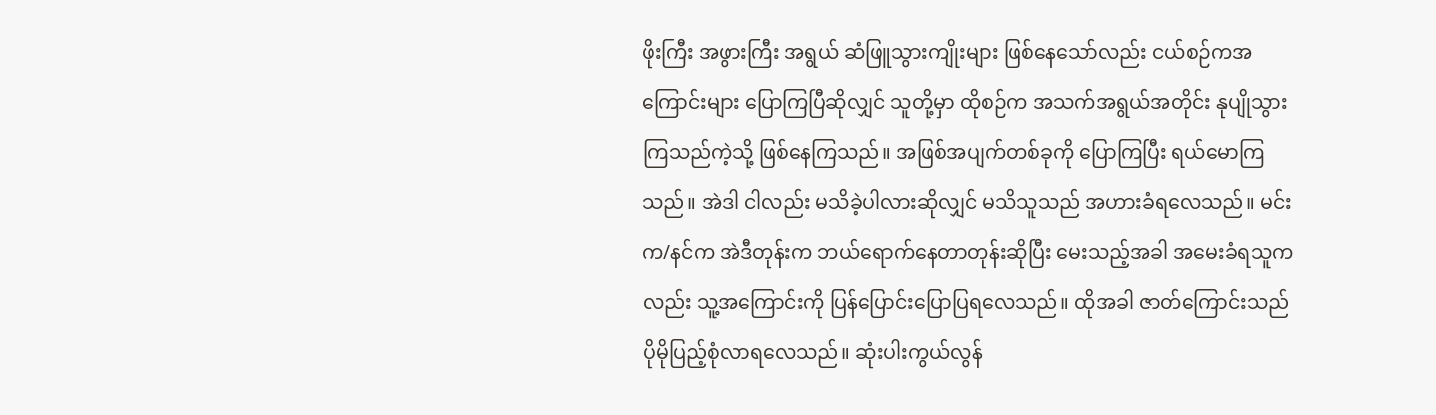ဖိုးကြီး အဖွားကြီး အရွယ် ဆံဖြူသွားကျိုးများ ဖြစ်နေသော်လည်း ငယ်စဉ်ကအကြောင်းများ ပြောကြပြီဆိုလျှင် သူတို့မှာ ထိုစဉ်က အသက်အရွယ်အတိုင်း နုပျိုသွားကြသည်ကဲ့သို့ ဖြစ်နေကြသည်။ အဖြစ်အပျက်တစ်ခုကို ပြောကြပြီး ရယ်မောကြသည်။ အဲဒါ ငါလည်း မသိခဲ့ပါလားဆိုလျှင် မသိသူသည် အဟားခံရလေသည်။ မင်းက/နင်က အဲဒီတုန်းက ဘယ်ရောက်နေတာတုန်းဆိုပြီး မေးသည့်အခါ အမေးခံရသူကလည်း သူ့အကြောင်းကို ပြန်ပြောင်းပြောပြရလေသည်။ ထိုအခါ ဇာတ်ကြောင်းသည် ပိုမိုပြည့်စုံလာရလေသည်။ ဆုံးပါးကွယ်လွန်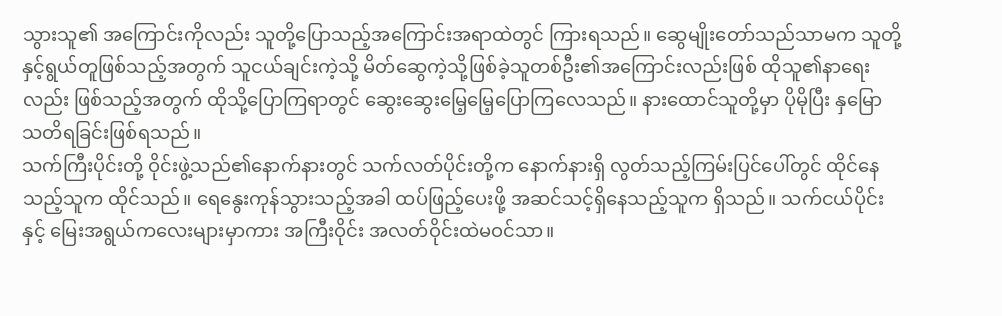သွားသူ၏ အကြောင်းကိုလည်း သူတို့ပြောသည့်အကြောင်းအရာထဲတွင် ကြားရသည်။ ဆွေမျိုးတော်သည်သာမက သူတို့နှင့်ရွယ်တူဖြစ်သည့်အတွက် သူငယ်ချင်းကဲ့သို့ မိတ်ဆွေကဲ့သို့ဖြစ်ခဲ့သူတစ်ဦး၏အကြောင်းလည်းဖြစ် ထိုသူ၏နာရေးလည်း ဖြစ်သည့်အတွက် ထိုသို့ပြောကြရာတွင် ဆွေးဆွေးမြေ့မြေ့ပြောကြလေသည်။ နားထောင်သူတို့မှာ ပိုမိုပြီး နှမြောသတိရခြင်းဖြစ်ရသည်။
သက်ကြီးပိုင်းတို့ ဝိုင်းဖွဲ့သည်၏နောက်နားတွင် သက်လတ်ပိုင်းတို့က နောက်နားရှိ လွတ်သည့်ကြမ်းပြင်ပေါ်တွင် ထိုင်နေသည့်သူက ထိုင်သည်။ ရေနွေးကုန်သွားသည့်အခါ ထပ်ဖြည့်ပေးဖို့ အဆင်သင့်ရှိနေသည့်သူက ရှိသည်။ သက်ငယ်ပိုင်းနှင့် မြေးအရွယ်ကလေးများမှာကား အကြီးဝိုင်း အလတ်ဝိုင်းထဲမဝင်သာ။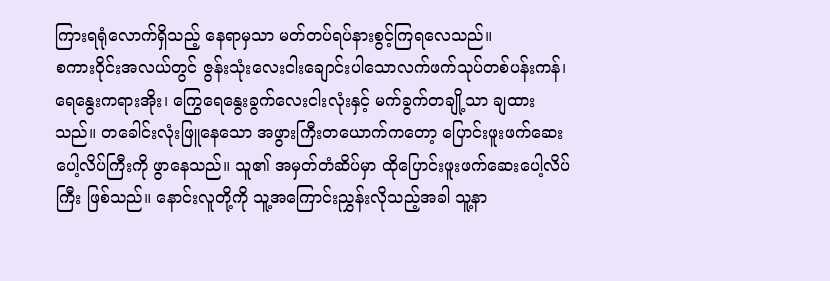ကြားရရုံလောက်ရှိသည့် နေရာမှသာ မတ်တပ်ရပ်နားစွင့်ကြရလေသည်။
စကားဝိုင်းအလယ်တွင် ဇွန်းသုံးလေးငါးချောင်းပါသောလက်ဖက်သုပ်တစ်ပန်းကန်၊ ရေနွေးကရားအိုး၊ ကြွေရေနွေးခွက်လေးငါးလုံးနှင့် မက်ခွက်တချို့သာ ချထားသည်။ တခေါင်းလုံးဖြူနေသော အဖွားကြီးတယောက်ကတော့ ပြောင်းဖူးဖက်ဆေးပေါ့လိပ်ကြီးကို ဖွာနေသည်။ သူ၏ အမှတ်တံဆိပ်မှာ ထိုပြောင်းဖူးဖက်ဆေးပေါ့လိပ်ကြီး ဖြစ်သည်။ နောင်းလူတို့ကို သူ့အကြောင်းညွှန်းလိုသည့်အခါ သူ့နာ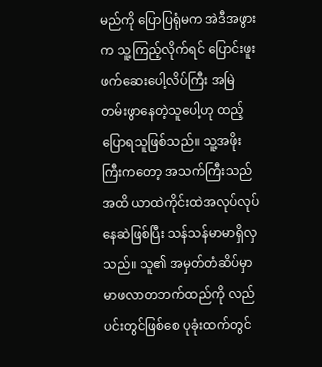မည်ကို ပြောပြရုံမက အဲဒီအဖွားက သူ့ကြည့်လိုက်ရင် ပြောင်းဖူးဖက်ဆေးပေါ့လိပ်ကြီး အမြဲတမ်းဖွာနေတဲ့သူပေါ့ဟု ထည့်ပြောရသူဖြစ်သည်။ သူ့အဖိုးကြီးကတော့ အသက်ကြီးသည်အထိ ယာထဲကိုင်းထဲအလုပ်လုပ်နေဆဲဖြစ်ပြီး သန်သန်မာမာရှိလှသည်။ သူ၏ အမှတ်တံဆိပ်မှာ မာဖလာတဘက်ထည်ကို လည်ပင်းတွင်ဖြစ်စေ ပုခုံးထက်တွင်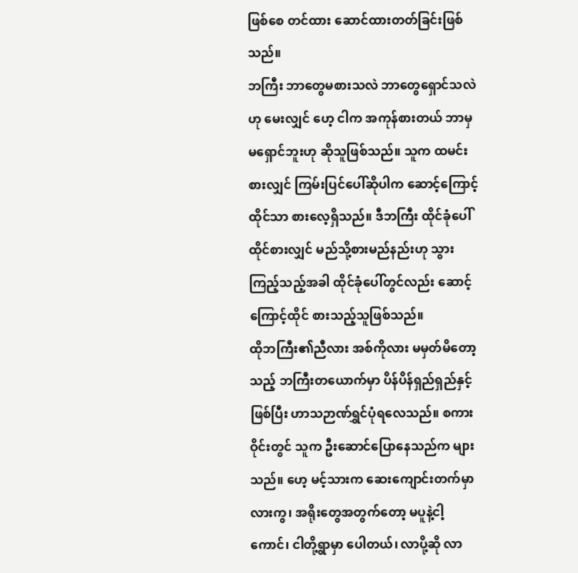ဖြစ်စေ တင်ထား ဆောင်ထားတတ်ခြင်းဖြစ်သည်။
ဘကြီး ဘာတွေမစားသလဲ ဘာတွေရှောင်သလဲဟု မေးလျှင် ဟေ့ ငါက အကုန်စားတယ် ဘာမှ မရှောင်ဘူးဟု ဆိုသူဖြစ်သည်။ သူက ထမင်းစားလျှင် ကြမ်းပြင်ပေါ်ဆိုပါက ဆောင့်ကြောင့်ထိုင်သာ စားလေ့ရှိသည်။ ဒီဘကြီး ထိုင်ခုံပေါ်ထိုင်စားလျှင် မည်သို့စားမည်နည်းဟု သွားကြည့်သည့်အခါ ထိုင်ခုံပေါ်တွင်လည်း ဆောင့်ကြောင့်ထိုင် စားသည့်သူဖြစ်သည်။
ထိုဘကြီး၏ညီလား အစ်ကိုလား မမှတ်မိတော့သည့် ဘကြီးတယောက်မှာ ပိန်ပိန်ရှည်ရှည်နှင့်ဖြစ်ပြီး ဟာသဉာဏ်ရွှင်ပုံရလေသည်။ စကားဝိုင်းတွင် သူက ဦးဆောင်ပြောနေသည်က များသည်။ ဟေ့ မင့်သားက ဆေးကျောင်းတက်မှာလားကွ၊ အရိုးတွေအတွက်တော့ မပူနဲ့ငါ့ကောင်၊ ငါတို့ရွာမှာ ပေါတယ်၊ လာပို့ဆို လာ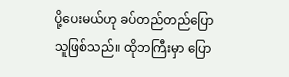ပို့ပေးမယ်ဟု ခပ်တည်တည်ပြောသူဖြစ်သည်။ ထိုဘကြီးမှာ ပြော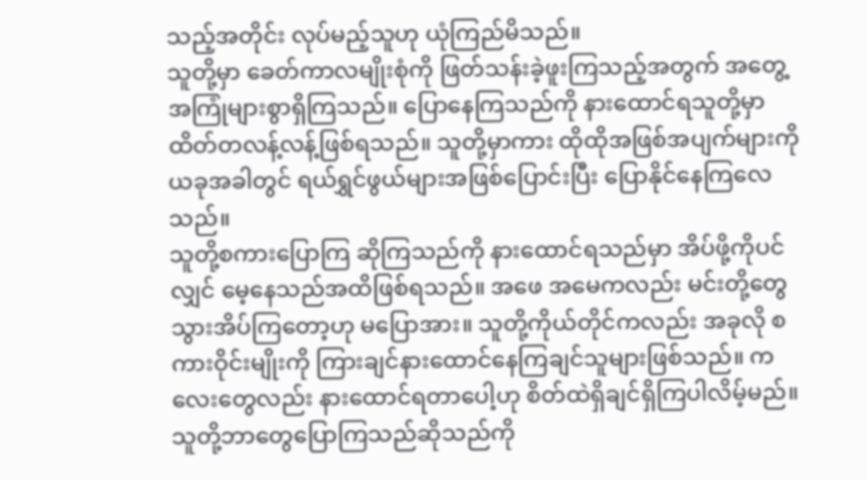သည့်အတိုင်း လုပ်မည့်သူဟု ယုံကြည်မိသည်။
သူတို့မှာ ခေတ်ကာလမျိုးစုံကို ဖြတ်သန်းခဲ့ဖူးကြသည့်အတွက် အတွေ့အကြုံများစွာရှိကြသည်။ ပြောနေကြသည်ကို နားထောင်ရသူတို့မှာ ထိတ်တလန့်လန့်ဖြစ်ရသည်။ သူတို့မှာကား ထိုထိုအဖြစ်အပျက်များကို ယခုအခါတွင် ရယ်ရွှင်ဖွယ်များအဖြစ်ပြောင်းပြီး ပြောနိုင်နေကြလေသည်။
သူတို့စကားပြောကြ ဆိုကြသည်ကို နားထောင်ရသည်မှာ အိပ်ဖို့ကိုပင်လျှင် မေ့နေသည်အထိဖြစ်ရသည်။ အဖေ အမေကလည်း မင်းတို့တွေ သွားအိပ်ကြတော့ဟု မပြောအား။ သူတို့ကိုယ်တိုင်ကလည်း အခုလို စကားဝိုင်းမျိုးကို ကြားချင်နားထောင်နေကြချင်သူများဖြစ်သည်။ ကလေးတွေလည်း နားထောင်ရတာပေါ့ဟု စိတ်ထဲရှိချင်ရှိကြပါလိမ့်မည်။
သူတို့ဘာတွေပြောကြသည်ဆိုသည်ကို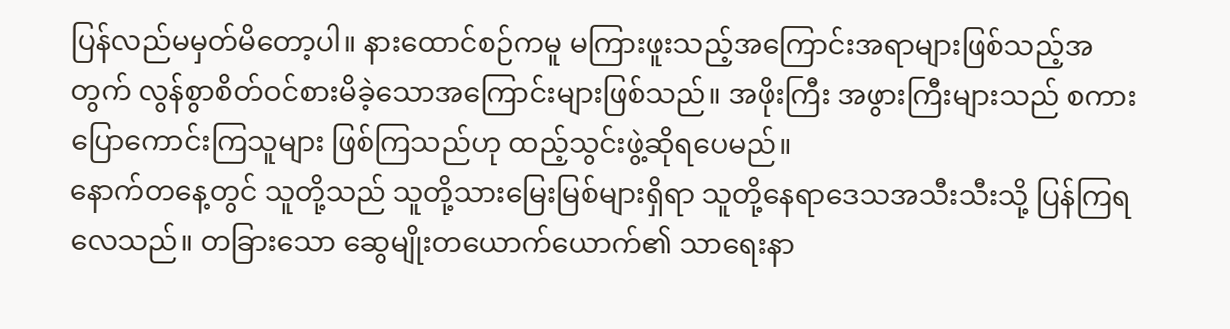ပြန်လည်မမှတ်မိတော့ပါ။ နားထောင်စဉ်ကမူ မကြားဖူးသည့်အကြောင်းအရာများဖြစ်သည့်အတွက် လွန်စွာစိတ်ဝင်စားမိခဲ့သောအကြောင်းများဖြစ်သည်။ အဖိုးကြီး အဖွားကြီးများသည် စကားပြောကောင်းကြသူများ ဖြစ်ကြသည်ဟု ထည့်သွင်းဖွဲ့ဆိုရပေမည်။
နောက်တနေ့တွင် သူတို့သည် သူတို့သားမြေးမြစ်များရှိရာ သူတို့နေရာဒေသအသီးသီးသို့ ပြန်ကြရလေသည်။ တခြားသော ဆွေမျိုးတယောက်ယောက်၏ သာရေးနာ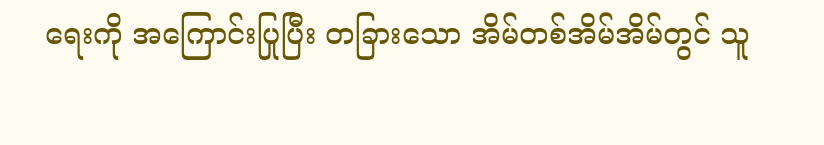ရေးကို အကြောင်းပြုပြီး တခြားသော အိမ်တစ်အိမ်အိမ်တွင် သူ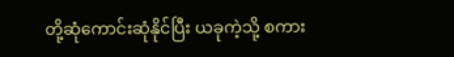တို့ဆုံကောင်းဆုံနိုင်ပြီး ယခုကဲ့သို့ စကား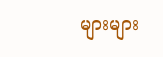များများ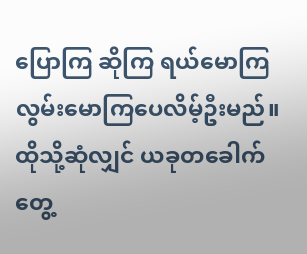ပြောကြ ဆိုကြ ရယ်မောကြ လွမ်းမောကြပေလိမ့်ဦးမည်။ ထိုသို့ဆုံလျှင် ယခုတခေါက်တွေ့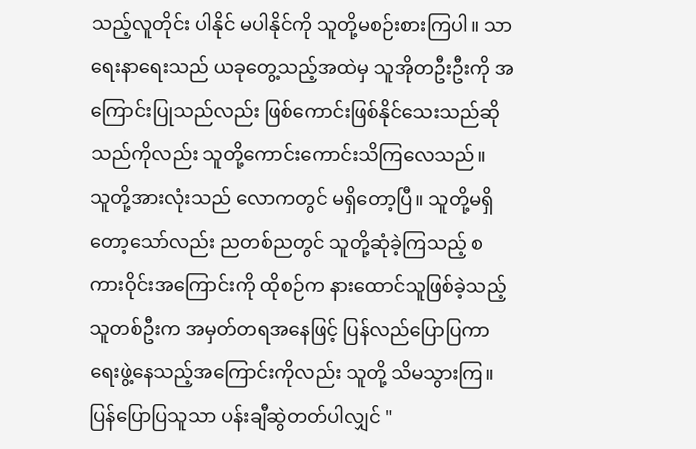သည့်လူတိုင်း ပါနိုင် မပါနိုင်ကို သူတို့မစဉ်းစားကြပါ။ သာရေးနာရေးသည် ယခုတွေ့သည့်အထဲမှ သူအိုတဦးဦးကို အကြောင်းပြုသည်လည်း ဖြစ်ကောင်းဖြစ်နိုင်သေးသည်ဆိုသည်ကိုလည်း သူတို့ကောင်းကောင်းသိကြလေသည်။
သူတို့အားလုံးသည် လောကတွင် မရှိတော့ပြီ။ သူတို့မရှိတော့သော်လည်း ညတစ်ညတွင် သူတို့ဆုံခဲ့ကြသည့် စကားဝိုင်းအကြောင်းကို ထိုစဉ်က နားထောင်သူဖြစ်ခဲ့သည့်သူတစ်ဦးက အမှတ်တရအနေဖြင့် ပြန်လည်ပြောပြကာ ရေးဖွဲ့နေသည့်အကြောင်းကိုလည်း သူတို့ သိမသွားကြ။ ပြန်ပြောပြသူသာ ပန်းချီဆွဲတတ်ပါလျှင် "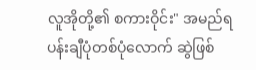လူအိုတို့၏ စကားဝိုင်း" အမည်ရ ပန်းချီပုံတစ်ပုံလောက် ဆွဲဖြစ်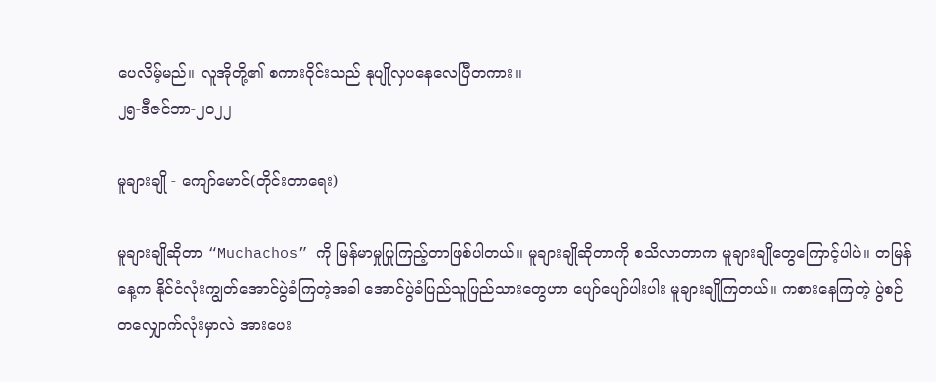ပေလိမ့်မည်။ လူအိုတို့၏ စကားဝိုင်းသည် နုပျိုလှပနေလေပြီတကား။
၂၅-ဒီဇင်ဘာ-၂၀၂၂

မူချားချို - ကျော်မောင်(တိုင်းတာရေး)

မူချားချိုဆိုတာ “Muchachos” ကို မြန်မာမှုပြုကြည့်တာဖြစ်ပါတယ်။ မူချားချိုဆိုတာကို စသိလာတာက မူချားချိုတွေကြောင့်ပါပဲ။ တမြန်နေ့က နိုင်ငံလုံးကျွတ်အောင်ပွဲခံကြတဲ့အခါ အောင်ပွဲခံပြည်သူပြည်သားတွေဟာ ပျော်ပျော်ပါးပါး မူချားချိုကြတယ်။ ကစားနေကြတဲ့ ပွဲစဉ်တလျှောက်လုံးမှာလဲ အားပေး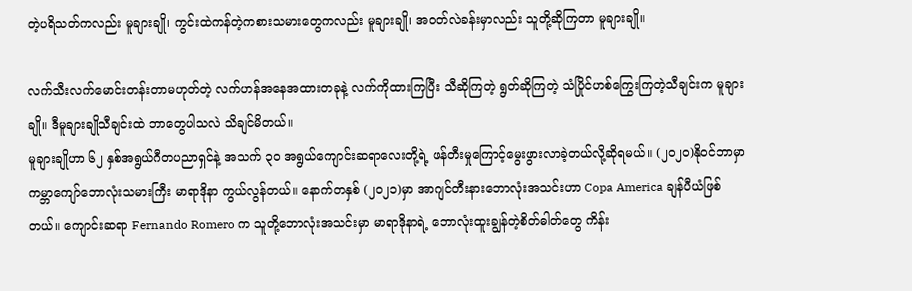တဲ့ပရိသတ်ကလည်း မူချားချို၊ ကွင်းထဲကန်တဲ့ကစားသမားတွေကလည်း မူချားချို၊ အဝတ်လဲခန်းမှာလည်း သူတို့ဆိုကြတာ မူချားချို။

လက်သီးလက်မောင်းတန်းတာမဟုတ်တဲ့ လက်ဟန်အနေအထားတခုနဲ့ လက်ကိုထားကြပြီး သီဆိုကြတဲ့ ရွတ်ဆိုကြတဲ့ သံပြိုင်ဟစ်ကြွေးကြတဲ့သီချင်းက မူချားချို။ ဒီမူချားချိုသီချင်းထဲ ဘာတွေပါသလဲ သိချင်မိတယ်။
မူချားချိုဟာ ၆၂ နှစ်အရွယ်ဂီတပညာရှင်နဲ့ အသက် ၃၀ အရွယ်ကျောင်းဆရာလေးတို့ရဲ့ ဖန်တီးမှုကြောင့်မွေးဖွားလာခဲ့တယ်လို့ဆိုရမယ်။ (၂၀၂၀)နိုဝင်ဘာမှာ ကမ္ဘာကျော်ဘောလုံးသမားကြီး မာရာဒိုနာ ကွယ်လွန်တယ်။ နောက်တနှစ် (၂၀၂၁)မှာ အာဂျင်တီးနားဘောလုံးအသင်းဟာ Copa America ချန်ပီယံဖြစ်တယ်။ ကျောင်းဆရာ Fernando Romero က သူတို့ဘောလုံးအသင်းမှာ မာရာဒိုနာရဲ့ ဘောလုံးထူးချွန်တဲ့စိတ်ဓါတ်တွေ ကိန်း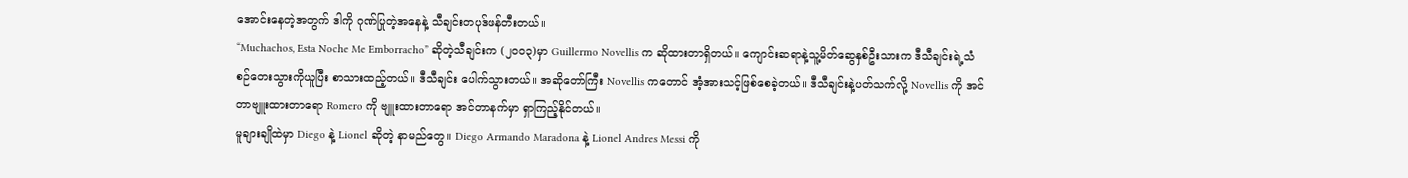အောင်းနေတဲ့အတွက် ဒါကို ဂုဏ်ပြုတဲ့အနေနဲ့ သီချင်းတပုဒ်ဖန်တီးတယ်။
“Muchachos, Esta Noche Me Emborracho” ဆိုတဲ့သီချင်းက (၂၀၀၃)မှာ Guillermo Novellis က ဆိုထားတာရှိတယ်။ ကျောင်းဆရာနဲ့သူ့မိတ်ဆွေနှစ်ဦးသားက ဒီသီချင်းရဲ့သံစဉ်တေးသွားကိုယူပြီး စာသားထည့်တယ်။ ဒီသီချင်း ပေါက်သွားတယ်။ အဆိုတော်ကြီး Novellis ကတောင် အံ့အားသင့်ဖြစ်စေခဲ့တယ်။ ဒီသီချင်းနဲ့ပတ်သက်လို့ Novellis ကို အင်တာဗျူးထားတာရော Romero ကို ဗျူးထားတာရော အင်တာနက်မှာ ရှာကြည့်နိုင်တယ်။
မူချားချိုထဲမှာ Diego နဲ့ Lionel ဆိုတဲ့ နာမည်တွေ။ Diego Armando Maradona နဲ့ Lionel Andres Messi ကို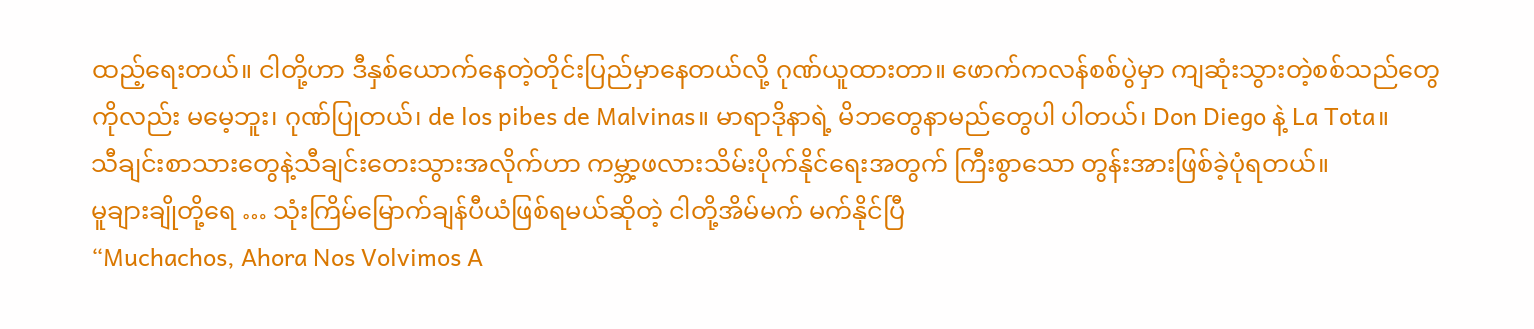ထည့်ရေးတယ်။ ငါတို့ဟာ ဒီနှစ်ယောက်နေတဲ့တိုင်းပြည်မှာနေတယ်လို့ ဂုဏ်ယူထားတာ။ ဖောက်ကလန်စစ်ပွဲမှာ ကျဆုံးသွားတဲ့စစ်သည်တွေကိုလည်း မမေ့ဘူး၊ ဂုဏ်ပြုတယ်၊ de los pibes de Malvinas။ မာရာဒိုနာရဲ့ မိဘတွေနာမည်တွေပါ ပါတယ်၊ Don Diego နဲ့ La Tota။
သီချင်းစာသားတွေနဲ့သီချင်းတေးသွားအလိုက်ဟာ ကမ္ဘာ့ဖလားသိမ်းပိုက်နိုင်ရေးအတွက် ကြီးစွာသော တွန်းအားဖြစ်ခဲ့ပုံရတယ်။
မူချားချိုတို့ရေ … သုံးကြိမ်မြောက်ချန်ပီယံဖြစ်ရမယ်ဆိုတဲ့ ငါတို့အိမ်မက် မက်နိုင်ပြီ
“Muchachos, Ahora Nos Volvimos A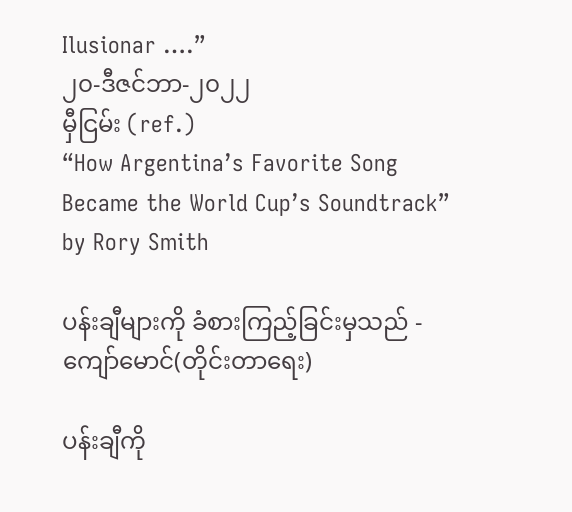Ilusionar ….”
၂၀-ဒီဇင်ဘာ-၂၀၂၂
မှီငြမ်း (ref.)
“How Argentina’s Favorite Song Became the World Cup’s Soundtrack” by Rory Smith

ပန်းချီများကို ခံစားကြည့်ခြင်းမှသည် - ကျော်မောင်(တိုင်းတာရေး)

ပန်းချီကို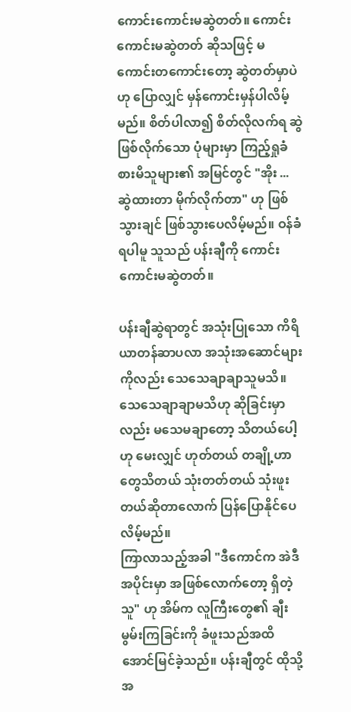ကောင်းကောင်းမဆွဲတတ်။ ကောင်းကောင်းမဆွဲတတ် ဆိုသဖြင့် မကောင်းတကောင်းတော့ ဆွဲတတ်မှာပဲဟု ပြောလျှင် မှန်ကောင်းမှန်ပါလိမ့်မည်။ စိတ်ပါလာ၍ စိတ်လိုလက်ရ ဆွဲဖြစ်လိုက်သော ပုံများမှာ ကြည့်ရှုခံစားမိသူများ၏ အမြင်တွင် "အိုး ... ဆွဲထားတာ မိုက်လိုက်တာ" ဟု ဖြစ်သွားချင် ဖြစ်သွားပေလိမ့်မည်။ ဝန်ခံရပါမူ သူသည် ပန်းချီကို ကောင်းကောင်းမဆွဲတတ်။

ပန်းချီဆွဲရာတွင် အသုံးပြုသော ကိရိယာတန်ဆာပလာ အသုံးအဆောင်များကိုလည်း သေသေချာချာသူမသိ။ သေသေချာချာမသိဟု ဆိုခြင်းမှာလည်း မသေမချာတော့ သိတယ်ပေါ့ဟု မေးလျှင် ဟုတ်တယ် တချို့ဟာတွေသိတယ် သုံးတတ်တယ် သုံးဖူးတယ်ဆိုတာလောက် ပြန်ပြောနိုင်ပေလိမ့်မည်။
ကြာလာသည့်အခါ "ဒီကောင်က အဲဒီအပိုင်းမှာ အဖြစ်လောက်တော့ ရှိတဲ့သူ" ဟု အိမ်က လူကြီးတွေ၏ ချီးမွမ်းကြခြင်းကို ခံဖူးသည်အထိ အောင်မြင်ခဲ့သည်။ ပန်းချီတွင် ထိုသို့ အ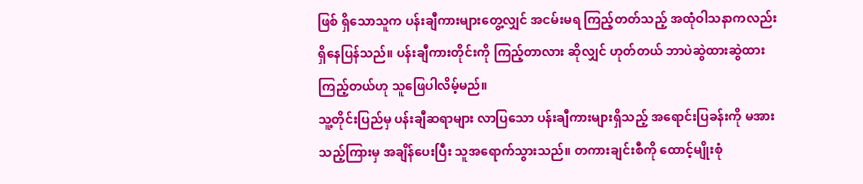ဖြစ် ရှိသောသူက ပန်းချီကားများတွေ့လျှင် အငမ်းမရ ကြည့်တတ်သည့် အထုံဝါသနာကလည်း ရှိနေပြန်သည်။ ပန်းချီကားတိုင်းကို ကြည့်တာလား ဆိုလျှင် ဟုတ်တယ် ဘာပဲဆွဲထားဆွဲထား ကြည့်တယ်ဟု သူဖြေပါလိမ့်မည်။
သူ့တိုင်းပြည်မှ ပန်းချီဆရာများ လာပြသော ပန်းချီကားများရှိသည့် အရောင်းပြခန်းကို မအားသည့်ကြားမှ အချိန်ပေးပြီး သူအရောက်သွားသည်။ တကားချင်းစီကို ထောင့်မျိုးစုံ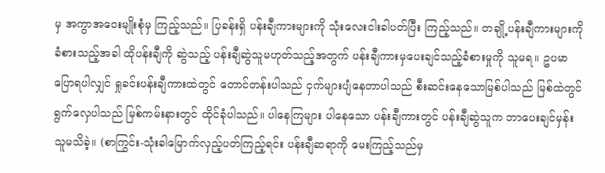မှ အကွာအဝေးမျိုးစုံမှ ကြည့်သည်။ ပြခန်းရှိ ပန်းချီကားများကို သုံးလေးငါးခါပတ်ပြီး ကြည့်သည်။ တချို့ပန်းချီကားများကို ခံစားသည့်အခါ ထိုပန်းချီကို ဆွဲသည့် ပန်းချီဆွဲသူမဟုတ်သည့်အတွက် ပန်းချီကားမှပေးချင်သည့်ခံစားမှုကို သူမရ။ ဥပမာပြောရပါလျှင် ရှုခင်းပန်းချီကားထဲတွင် တောင်တန်းပါသည် ငှက်များပျံနေတာပါသည် စီးဆင်းနေသောမြစ်ပါသည် မြစ်ထဲတွင် ရွက်လှေပါသည် မြစ်ကမ်းနားတွင် ထိုင်ခုံပါသည်။ ပါနေကြများ ပါနေသော ပန်းချီကားတွင် ပန်းချီဆွဲသူက ဘာပေးချင်မှန်း သူမသိခဲ့။ (စာကြွင်း-သုံးခါမြောက်လှည့်ပတ်ကြည့်ရင်း ပန်းချီဆရာကို မေးကြည့်သည်မှ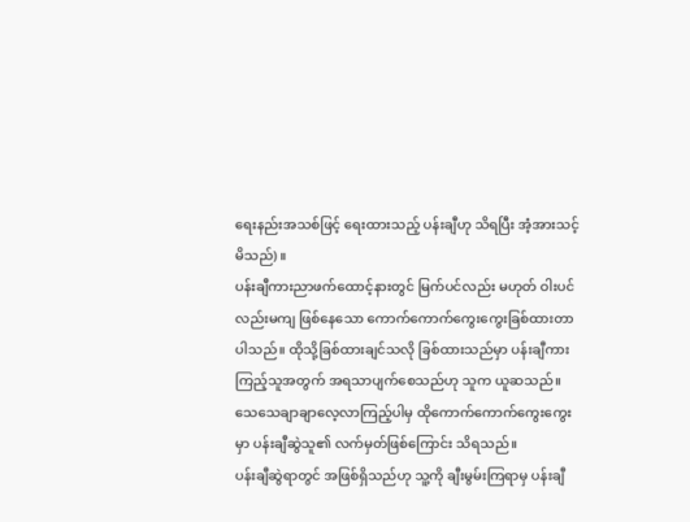ရေးနည်းအသစ်ဖြင့် ရေးထားသည့် ပန်းချီဟု သိရပြီး အံ့အားသင့်မိသည်)။
ပန်းချီကားညာဖက်ထောင့်နားတွင် မြက်ပင်လည်း မဟုတ် ဝါးပင်လည်းမကျ ဖြစ်နေသော ကောက်ကောက်ကွေးကွေးခြစ်ထားတာပါသည်။ ထိုသို့ခြစ်ထားချင်သလို ခြစ်ထားသည်မှာ ပန်းချီကားကြည့်သူအတွက် အရသာပျက်စေသည်ဟု သူက ယူဆသည်။ သေသေချာချာလေ့လာကြည့်ပါမှ ထိုကောက်ကောက်ကွေးကွေးမှာ ပန်းချီဆွဲသူ၏ လက်မှတ်ဖြစ်ကြောင်း သိရသည်။
ပန်းချီဆွဲရာတွင် အဖြစ်ရှိသည်ဟု သူ့ကို ချီးမွမ်းကြရာမှ ပန်းချီ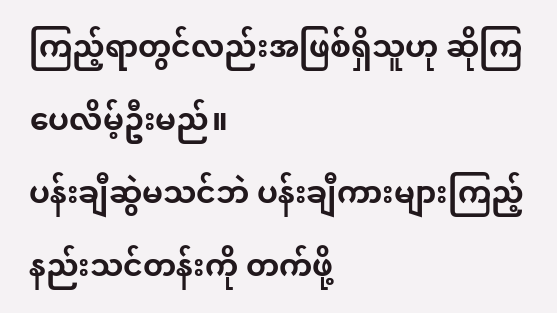ကြည့်ရာတွင်လည်းအဖြစ်ရှိသူဟု ဆိုကြပေလိမ့်ဦးမည်။
ပန်းချီဆွဲမသင်ဘဲ ပန်းချီကားများကြည့်နည်းသင်တန်းကို တက်ဖို့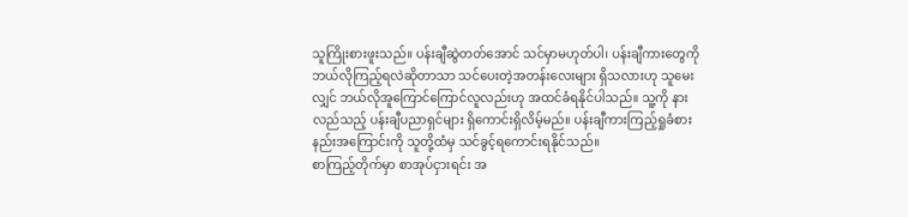သူကြိုးစားဖူးသည်။ ပန်းချီဆွဲတတ်အောင် သင်မှာမဟုတ်ပါ၊ ပန်းချီကားတွေကို ဘယ်လိုကြည့်ရလဲဆိုတာသာ သင်ပေးတဲ့အတန်းလေးများ ရှိသလားဟု သူမေးလျှင် ဘယ်လိုအူကြောင်ကြောင်လူလည်းဟု အထင်ခံရနိုင်ပါသည်။ သူ့ကို နားလည်သည့် ပန်းချီပညာရှင်များ ရှိကောင်းရှိလိမ့်မည်။ ပန်းချီကားကြည့်ရှုခံစားနည်းအကြောင်းကို သူတို့ထံမှ သင်ခွင့်ရကောင်းရနိုင်သည်။
စာကြည့်တိုက်မှာ စာအုပ်ငှားရင်း အ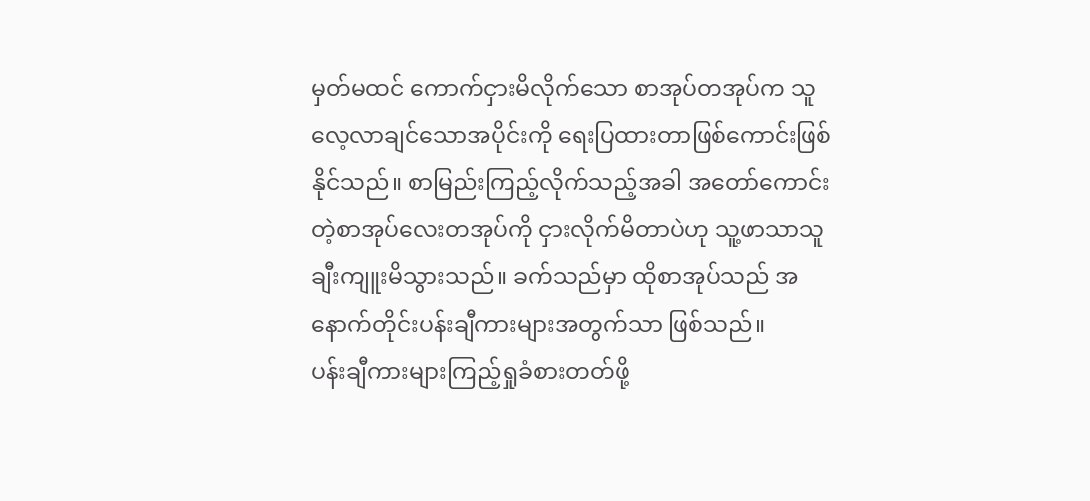မှတ်မထင် ကောက်ငှားမိလိုက်သော စာအုပ်တအုပ်က သူလေ့လာချင်သောအပိုင်းကို ရေးပြထားတာဖြစ်ကောင်းဖြစ်နိုင်သည်။ စာမြည်းကြည့်လိုက်သည့်အခါ အတော်ကောင်းတဲ့စာအုပ်လေးတအုပ်ကို ငှားလိုက်မိတာပဲဟု သူ့ဖာသာသူ ချီးကျူးမိသွားသည်။ ခက်သည်မှာ ထိုစာအုပ်သည် အနောက်တိုင်းပန်းချီကားများအတွက်သာ ဖြစ်သည်။
ပန်းချီကားများကြည့်ရှုခံစားတတ်ဖို့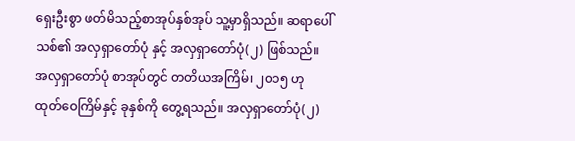ရှေးဦးစွာ ဖတ်မိသည့်စာအုပ်နှစ်အုပ် သူ့မှာရှိသည်။ ဆရာပေါ်သစ်၏ အလှရှာတော်ပုံ နှင့် အလှရှာတော်ပုံ(၂) ဖြစ်သည်။ အလှရှာတော်ပုံ စာအုပ်တွင် တတိယအကြိမ်၊ ၂၀၁၅ ဟု ထုတ်ဝေကြိမ်နှင့် ခုနှစ်ကို တွေ့ရသည်။ အလှရှာတော်ပုံ(၂)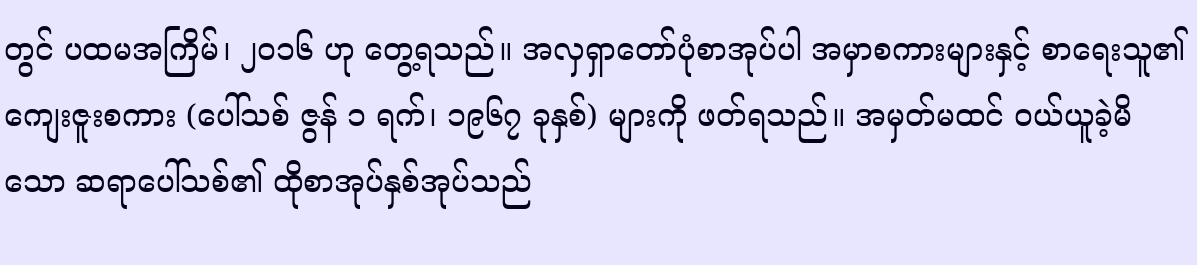တွင် ပထမအကြိမ်၊ ၂၀၁၆ ဟု တွေ့ရသည်။ အလှရှာတော်ပုံစာအုပ်ပါ အမှာစကားများနှင့် စာရေးသူ၏ ကျေးဇူးစကား (ပေါ်သစ် ဇွန် ၁ ရက်၊ ၁၉၆၇ ခုနှစ်) များကို ဖတ်ရသည်။ အမှတ်မထင် ဝယ်ယူခဲ့မိသော ဆရာပေါ်သစ်၏ ထိုစာအုပ်နှစ်အုပ်သည်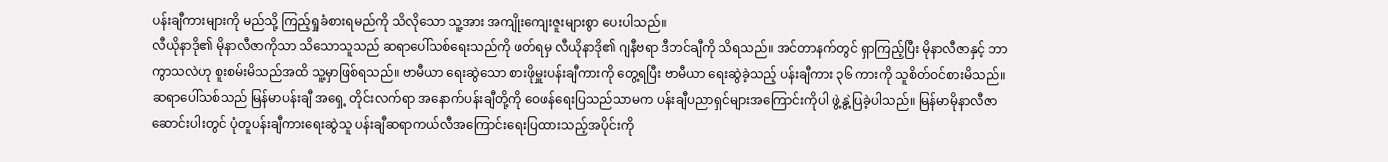ပန်းချီကားများကို မည်သို့ ကြည့်ရှုခံစားရမည်ကို သိလိုသော သူ့အား အကျိုးကျေးဇူးများစွာ ပေးပါသည်။
လီယိုနာဒို၏ မိုနာလီဇာကိုသာ သိသောသူသည် ဆရာပေါ်သစ်ရေးသည်ကို ဖတ်ရမှ လီယိုနာဒို၏ ဂျနီဗရာ ဒီဘင်ချီကို သိရသည်။ အင်တာနက်တွင် ရှာကြည့်ပြီး မိုနာလီဇာနှင့် ဘာကွာသလဲဟု စူးစမ်းမိသည်အထိ သူ့မှာဖြစ်ရသည်။ ဗာမီယာ ရေးဆွဲသော စားဖိုမှူးပန်းချီကားကို တွေ့ရပြီး ဗာမီယာ ရေးဆွဲခဲ့သည့် ပန်းချီကား ၃၆ ကားကို သူစိတ်ဝင်စားမိသည်။
ဆရာပေါ်သစ်သည် မြန်မာပန်းချီ အရှေ့ တိုင်းလက်ရာ အနောက်ပန်းချီတို့ကို ဝေဖန်ရေးပြသည်သာမက ပန်းချီပညာရှင်များအကြောင်းကိုပါ ဖွဲ့နွဲ့ပြခဲ့ပါသည်။ မြန်မာမိုနာလီဇာ ဆောင်းပါးတွင် ပုံတူပန်းချီကားရေးဆွဲသူ ပန်းချီဆရာကယ်လီအကြောင်းရေးပြထားသည့်အပိုင်းကို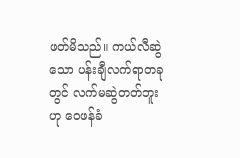ဖတ်မိသည်။ ကယ်လီဆွဲသော ပန်းချီလက်ရာတခုတွင် လက်မဆွဲတတ်ဘူးဟု ဝေဖန်ခံ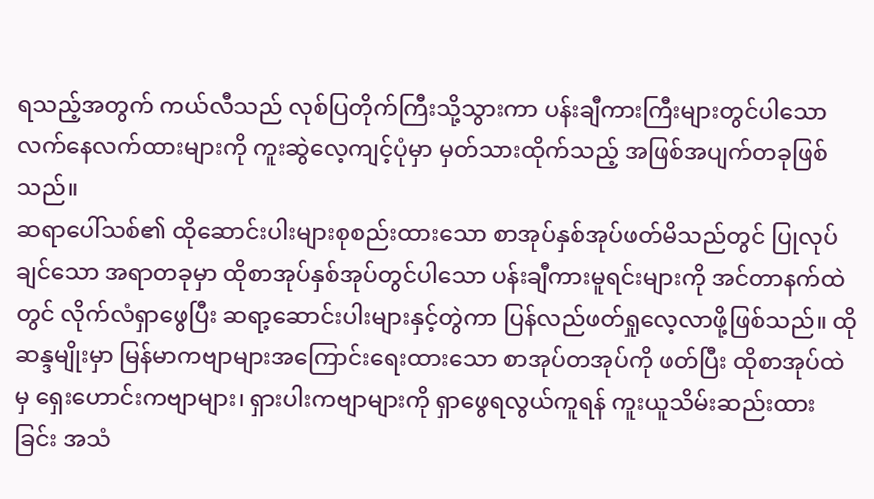ရသည့်အတွက် ကယ်လီသည် လုစ်ပြတိုက်ကြီးသို့သွားကာ ပန်းချီကားကြီးများတွင်ပါသော လက်နေလက်ထားများကို ကူးဆွဲလေ့ကျင့်ပုံမှာ မှတ်သားထိုက်သည့် အဖြစ်အပျက်တခုဖြစ်သည်။
ဆရာပေါ်သစ်၏ ထိုဆောင်းပါးများစုစည်းထားသော စာအုပ်နှစ်အုပ်ဖတ်မိသည်တွင် ပြုလုပ်ချင်သော အရာတခုမှာ ထိုစာအုပ်နှစ်အုပ်တွင်ပါသော ပန်းချီကားမူရင်းများကို အင်တာနက်ထဲတွင် လိုက်လံရှာဖွေပြီး ဆရာ့ဆောင်းပါးများနှင့်တွဲကာ ပြန်လည်ဖတ်ရှုလေ့လာဖို့ဖြစ်သည်။ ထိုဆန္ဒမျိုးမှာ မြန်မာကဗျာများအကြောင်းရေးထားသော စာအုပ်တအုပ်ကို ဖတ်ပြီး ထိုစာအုပ်ထဲမှ ရှေးဟောင်းကဗျာများ၊ ရှားပါးကဗျာများကို ရှာဖွေရလွယ်ကူရန် ကူးယူသိမ်းဆည်းထားခြင်း အသံ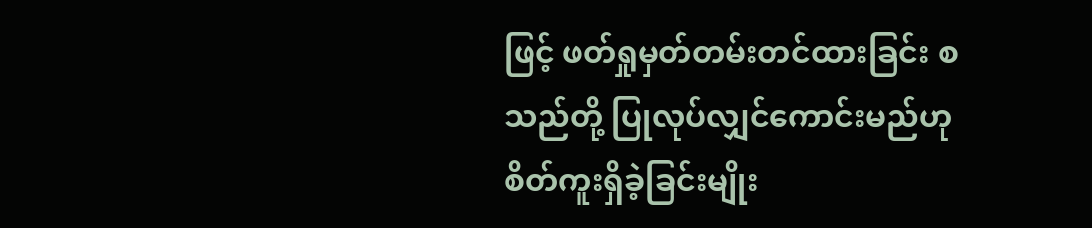ဖြင့် ဖတ်ရှုမှတ်တမ်းတင်ထားခြင်း စသည်တို့ ပြုလုပ်လျှင်ကောင်းမည်ဟု စိတ်ကူးရှိခဲ့ခြင်းမျိုး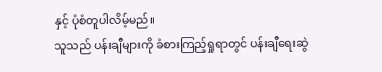နှင့် ပုံစံတူပါလိမ့်မည်။
သူသည် ပန်းချီများကို ခံစားကြည့်ရှုရာတွင် ပန်းချီရေးဆွဲ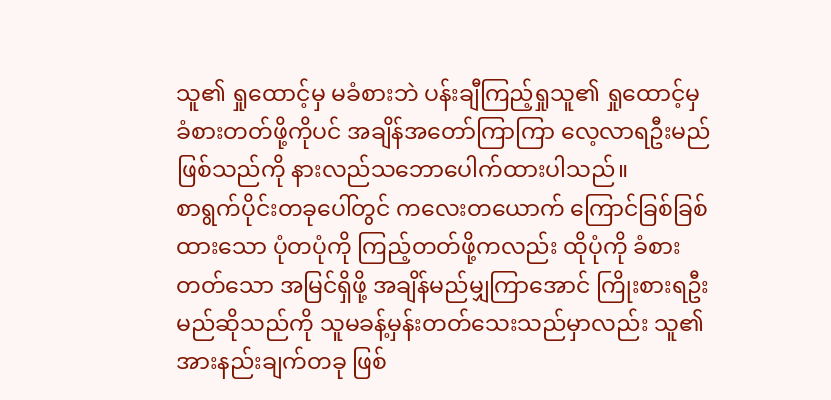သူ၏ ရှုထောင့်မှ မခံစားဘဲ ပန်းချီကြည့်ရှုသူ၏ ရှုထောင့်မှ ခံစားတတ်ဖို့ကိုပင် အချိန်အတော်ကြာကြာ လေ့လာရဦးမည်ဖြစ်သည်ကို နားလည်သဘောပေါက်ထားပါသည်။
စာရွက်ပိုင်းတခုပေါ်တွင် ကလေးတယောက် ကြောင်ခြစ်ခြစ်ထားသော ပုံတပုံကို ကြည့်တတ်ဖို့ကလည်း ထိုပုံကို ခံစားတတ်သော အမြင်ရှိဖို့ အချိန်မည်မျှကြာအောင် ကြိုးစားရဦးမည်ဆိုသည်ကို သူမခန့်မှန်းတတ်သေးသည်မှာလည်း သူ၏ အားနည်းချက်တခု ဖြစ်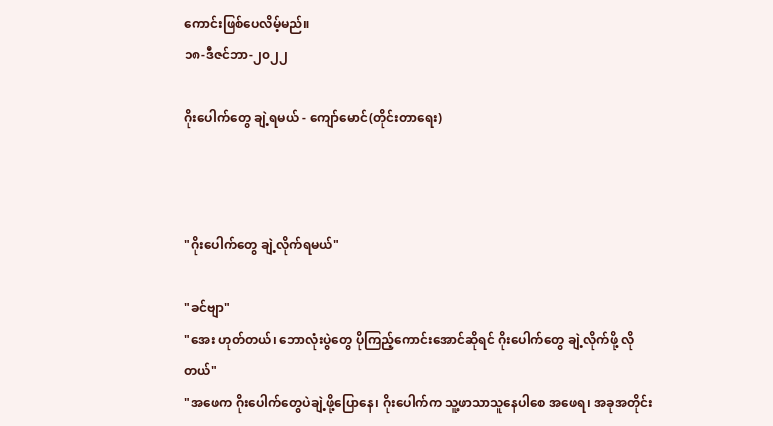ကောင်းဖြစ်ပေလိမ့်မည်။
၁၈-ဒီဇင်ဘာ-၂၀၂၂

ဂိုးပေါက်တွေ ချဲ့ရမယ် - ကျော်မောင်(တိုင်းတာရေး)



"ဂိုးပေါက်တွေ ချဲ့လိုက်ရမယ်"

"ခင်ဗျာ"
"အေး ဟုတ်တယ်၊ ဘောလုံးပွဲတွေ ပိုကြည့်ကောင်းအောင်ဆိုရင် ဂိုးပေါက်တွေ ချဲ့လိုက်ဖို့ လိုတယ်"
"အဖေက ဂိုးပေါက်တွေပဲချဲ့ဖို့ပြောနေ၊ ဂိုးပေါက်က သူ့ဖာသာသူနေပါစေ အဖေရ၊ အခုအတိုင်း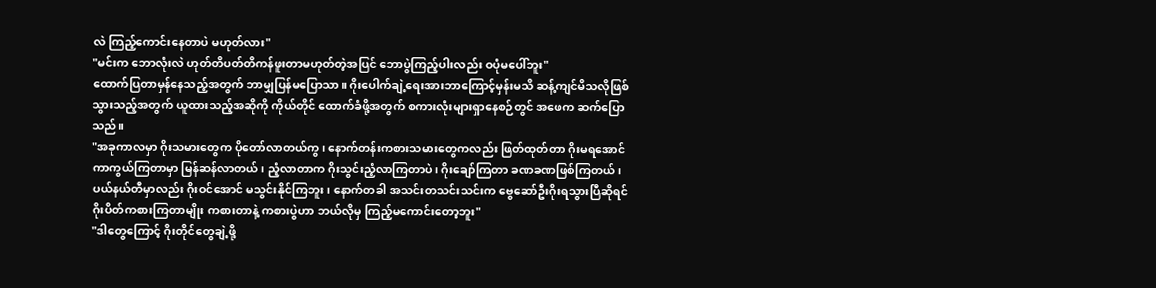လဲ ကြည့်ကောင်းနေတာပဲ မဟုတ်လား"
"မင်းက ဘောလုံးလဲ ဟုတ်တိပတ်တိကန်ဖူးတာမဟုတ်တဲ့အပြင် ဘောပွဲကြည့်ပါးလည်း ဝပုံမပေါ်ဘူး"
ထောက်ပြတာမှန်နေသည့်အတွက် ဘာမျှပြန်မပြောသာ။ ဂိုးပေါက်ချဲ့ရေးအားဘာကြောင့်မှန်းမသိ ဆန့်ကျင်မိသလိုဖြစ်သွားသည့်အတွက် ယူထားသည့်အဆိုကို ကိုယ်တိုင် ထောက်ခံဖို့အတွက် စကားလုံးများရှာနေစဉ်တွင် အဖေက ဆက်ပြောသည်။
"အခုကာလမှာ ဂိုးသမားတွေက ပိုတော်လာတယ်ကွ၊ နောက်တန်းကစားသမားတွေကလည်း ဖြတ်ထုတ်တာ ဂိုးမရအောင် ကာကွယ်ကြတာမှာ မြန်ဆန်လာတယ်၊ ညံ့လာတာက ဂိုးသွင်းညံ့လာကြတာပဲ၊ ဂိုးချော်ကြတာ ခဏခဏဖြစ်ကြတယ်၊ ပယ်နယ်တီမှာလည်း ဂိုးဝင်အောင် မသွင်းနိုင်ကြဘူး၊ နောက်တခါ အသင်းတသင်းသင်းက ဗွေဆော်ဦးဂိုးရသွားပြီဆိုရင် ဂိုးပိတ်ကစားကြတာမျိုး ကစားတာနဲ့ ကစားပွဲဟာ ဘယ်လိုမှ ကြည့်မကောင်းတော့ဘူး"
"ဒါတွေကြောင့် ဂိုးတိုင်တွေချဲ့ဖို့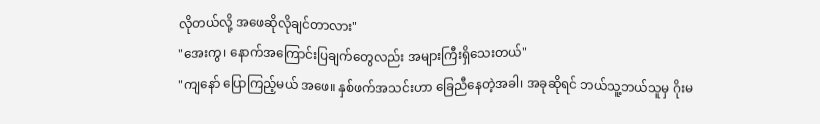လိုတယ်လို့ အဖေဆိုလိုချင်တာလား"
"အေးကွ၊ နောက်အကြောင်းပြချက်တွေလည်း အများကြီးရှိသေးတယ်"
"ကျနော် ပြောကြည့်မယ် အဖေ။ နှစ်ဖက်အသင်းဟာ ခြေညီနေတဲ့အခါ၊ အခုဆိုရင် ဘယ်သူ့ဘယ်သူမှ ဂိုးမ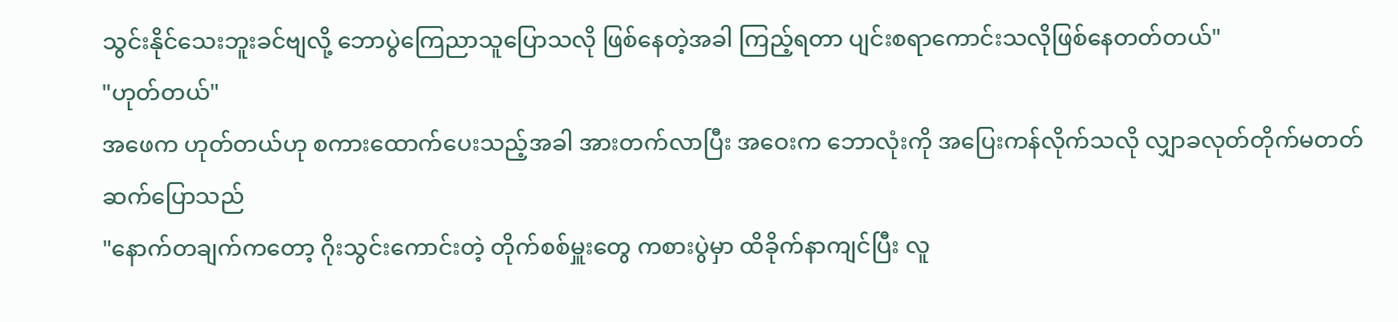သွင်းနိုင်သေးဘူးခင်ဗျလို့ ဘောပွဲကြေညာသူပြောသလို ဖြစ်နေတဲ့အခါ ကြည့်ရတာ ပျင်းစရာကောင်းသလိုဖြစ်နေတတ်တယ်"
"ဟုတ်တယ်"
အဖေက ဟုတ်တယ်ဟု စကားထောက်ပေးသည့်အခါ အားတက်လာပြီး အဝေးက ဘောလုံးကို အပြေးကန်လိုက်သလို လျှာခလုတ်တိုက်မတတ်ဆက်ပြောသည်
"နောက်တချက်ကတော့ ဂိုးသွင်းကောင်းတဲ့ တိုက်စစ်မှူးတွေ ကစားပွဲမှာ ထိခိုက်နာကျင်ပြီး လူ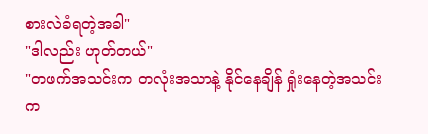စားလဲခံရတဲ့အခါ"
"ဒါလည်း ဟုတ်တယ်"
"တဖက်အသင်းက တလုံးအသာနဲ့ နိုင်နေချိန် ရှုံးနေတဲ့အသင်းက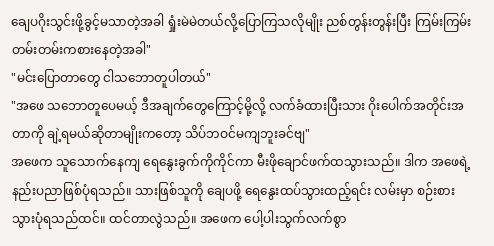ချေပဂိုးသွင်းဖို့ခွင့်မသာတဲ့အခါ ရှုံးမဲမဲတယ်လို့ပြောကြသလိုမျိုး ညစ်တွန်းတွန်းပြီး ကြမ်းကြမ်းတမ်းတမ်းကစားနေတဲ့အခါ"
"မင်းပြောတာတွေ ငါသဘောတူပါတယ်"
"အဖေ သဘောတူပေမယ့် ဒီအချက်တွေကြောင့်မို့လို့ လက်ခံထားပြီးသား ဂိုးပေါက်အတိုင်းအတာကို ချဲ့ရမယ်ဆိုတာမျိုးကတော့ သိပ်ဘဝင်မကျဘူးခင်ဗျ"
အဖေက သူသောက်နေကျ ရေနွေးခွက်ကိုကိုင်ကာ မီးဖိုချောင်ဖက်ထသွားသည်။ ဒါက အဖေရဲ့ နည်းပညာဖြစ်ပုံရသည်။ သားဖြစ်သူကို ချေပဖို့ ရေနွေးထပ်သွားထည့်ရင်း လမ်းမှာ စဉ်းစားသွားပုံရသည်ထင်။ ထင်တာလွဲသည်။ အဖေက ပေါ့ပါးသွက်လက်စွာ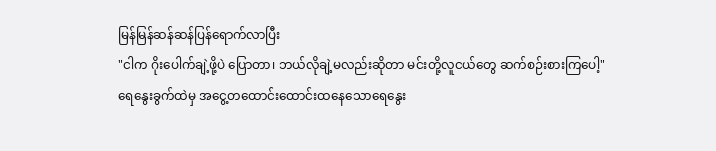မြန်မြန်ဆန်ဆန်ပြန်ရောက်လာပြီး
"ငါက ဂိုးပေါက်ချဲ့ဖို့ပဲ ပြောတာ၊ ဘယ်လိုချဲ့မလည်းဆိုတာ မင်းတို့လူငယ်တွေ ဆက်စဉ်းစားကြပေါ့"
ရေနွေးခွက်ထဲမှ အငွေ့တထောင်းထောင်းထနေသောရေနွေး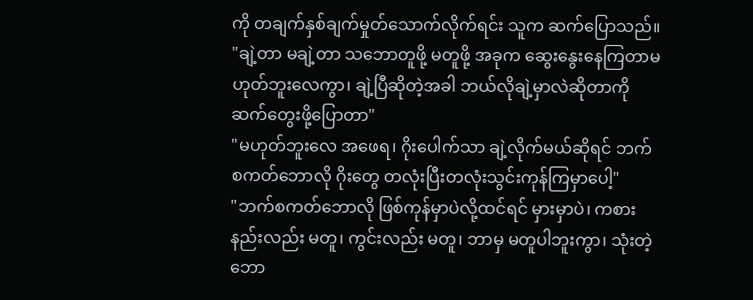ကို တချက်နှစ်ချက်မှုတ်သောက်လိုက်ရင်း သူက ဆက်ပြောသည်။
"ချဲ့တာ မချဲ့တာ သဘောတူဖို့ မတူဖို့ အခုက ဆွေးနွေးနေကြတာမဟုတ်ဘူးလေကွာ၊ ချဲ့ပြီဆိုတဲ့အခါ ဘယ်လိုချဲ့မှာလဲဆိုတာကို ဆက်တွေးဖို့ပြောတာ"
"မဟုတ်ဘူးလေ အဖေရ၊ ဂိုးပေါက်သာ ချဲ့လိုက်မယ်ဆိုရင် ဘက်စကတ်ဘောလို ဂိုးတွေ တလုံးပြီးတလုံးသွင်းကုန်ကြမှာပေါ့"
"ဘက်စကတ်ဘောလို ဖြစ်ကုန်မှာပဲလို့ထင်ရင် မှားမှာပဲ၊ ကစားနည်းလည်း မတူ၊ ကွင်းလည်း မတူ၊ ဘာမှ မတူပါဘူးကွာ၊ သုံးတဲ့ ဘော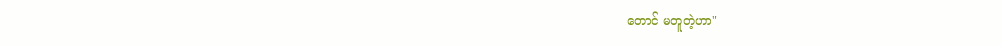တောင် မတူတဲ့ဟာ"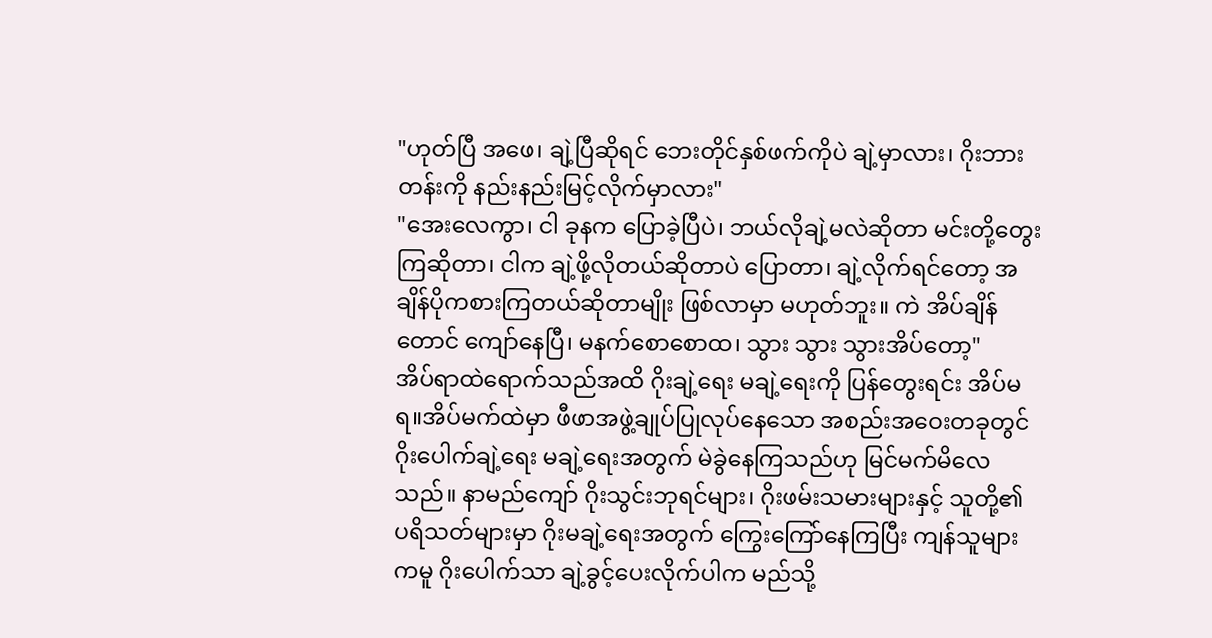"ဟုတ်ပြီ အဖေ၊ ချဲ့ပြီဆိုရင် ဘေးတိုင်နှစ်ဖက်ကိုပဲ ချဲ့မှာလား၊ ဂိုးဘားတန်းကို နည်းနည်းမြင့်လိုက်မှာလား"
"အေးလေကွာ၊ ငါ ခုနက ပြောခဲ့ပြီပဲ၊ ဘယ်လိုချဲ့မလဲဆိုတာ မင်းတို့တွေးကြဆိုတာ၊ ငါက ချဲ့ဖို့လိုတယ်ဆိုတာပဲ ပြောတာ၊ ချဲ့လိုက်ရင်တော့ အချိန်ပိုကစားကြတယ်ဆိုတာမျိုး ဖြစ်လာမှာ မဟုတ်ဘူး။ ကဲ အိပ်ချိန်တောင် ကျော်နေပြီ၊ မနက်စောစောထ၊ သွား သွား သွားအိပ်တော့"
အိပ်ရာထဲရောက်သည်အထိ ဂိုးချဲ့ရေး မချဲ့ရေးကို ပြန်တွေးရင်း အိပ်မရ။အိပ်မက်ထဲမှာ ဖီဖာအဖွဲ့ချုပ်ပြုလုပ်နေသော အစည်းအဝေးတခုတွင် ဂိုးပေါက်ချဲ့ရေး မချဲ့ရေးအတွက် မဲခွဲနေကြသည်ဟု မြင်မက်မိလေသည်။ နာမည်ကျော် ဂိုးသွင်းဘုရင်များ၊ ဂိုးဖမ်းသမားများနှင့် သူတို့၏ ပရိသတ်များမှာ ဂိုးမချဲ့ရေးအတွက် ကြွေးကြော်နေကြပြီး ကျန်သူများကမူ ဂိုးပေါက်သာ ချဲ့ခွင့်ပေးလိုက်ပါက မည်သို့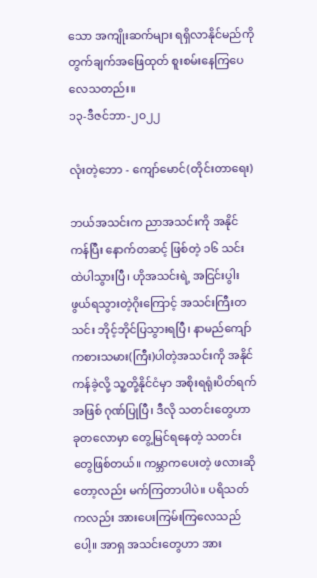သော အကျိုးဆက်များ ရရှိလာနိုင်မည်ကို တွက်ချက်အဖြေထုတ် စူးစမ်းနေကြပေလေသတည်း။
၁၃-ဒီဇင်ဘာ-၂၀၂၂

လုံးတဲ့ဘော - ကျော်မောင်(တိုင်းတာရေး)

ဘယ်အသင်းက ညာအသင်းကို အနိုင်ကန်ပြီး နောက်တဆင့် ဖြစ်တဲ့ ၁၆ သင်းထဲပါသွားပြီ၊ ဟိုအသင်းရဲ့ အငြင်းပွါးဖွယ်ရသွားတဲ့ဂိုးကြောင့် အသင်းကြီးတသင်း ဘိုင့်ဘိုင်ပြသွားရပြီ၊ နာမည်ကျော်ကစားသမား(ကြီး)ပါတဲ့အသင်းကို အနိုင်ကန်ခဲ့လို့ သူ့တို့နိုင်ငံမှာ အစိုးရရုံးပိတ်ရက်အဖြစ် ဂုဏ်ပြုပြီ၊ ဒီလို သတင်းတွေဟာ ခုတလောမှာ တွေ့မြင်ရနေတဲ့ သတင်းတွေဖြစ်တယ်။ ကမ္ဘာကပေးတဲ့ ဖလားဆိုတော့လည်း မက်ကြတာပါပဲ။ ပရိသတ်ကလည်း အားပေးကြမ်းကြလေသည်ပေါ့။ အာရှ အသင်းတွေဟာ အား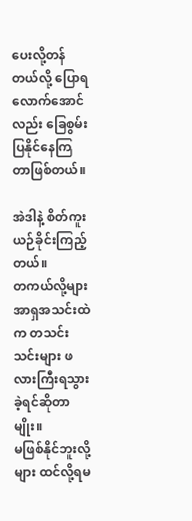ပေးလို့တန်တယ်လို့ ပြောရလောက်အောင်လည်း ခြေစွမ်းပြနိုင်နေကြတာဖြစ်တယ်။

အဲဒါနဲ့ စိတ်ကူးယဉ်ခိုင်းကြည့်တယ်။
တကယ်လို့များ အာရှအသင်းထဲက တသင်းသင်းများ ဖလားကြီးရသွားခဲ့ရင်ဆိုတာမျိုး။
မဖြစ်နိုင်ဘူးလို့များ ထင်လို့ရမ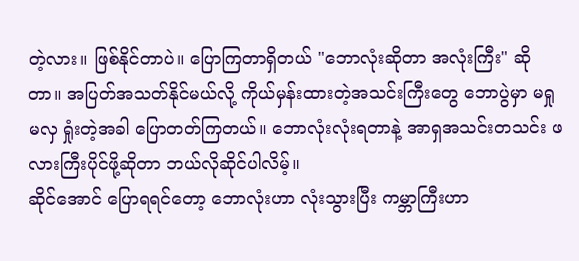တဲ့လား။ ဖြစ်နိုင်တာပဲ။ ပြောကြတာရှိတယ် "ဘောလုံးဆိုတာ အလုံးကြီး" ဆိုတာ။ အပြတ်အသတ်နိုင်မယ်လို့ ကိုယ်မှန်းထားတဲ့အသင်းကြီးတွေ ဘောပွဲမှာ မရှုမလှ ရှုံးတဲ့အခါ ပြောတတ်ကြတယ်။ ဘောလုံးလုံးရတာနဲ့ အာရှအသင်းတသင်း ဖလားကြီးပိုင်ဖို့ဆိုတာ ဘယ်လိုဆိုင်ပါလိမ့်။
ဆိုင်အောင် ပြောရရင်တော့ ဘောလုံးဟာ လုံးသွားပြီး ကမ္ဘာကြီးဟာ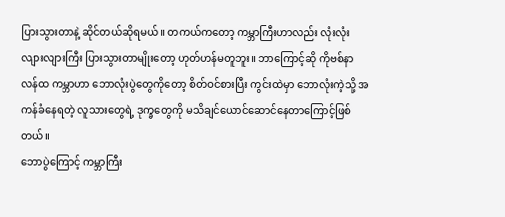ပြားသွားတာနဲ့ ဆိုင်တယ်ဆိုရမယ်။ တကယ်ကတော့ ကမ္ဘာကြီးဟာလည်း လုံးလုံးလျားလျားကြီး ပြားသွားတာမျိုးတော့ ဟုတ်ဟန်မတူဘူး။ ဘာကြောင့်ဆို ကိုဗစ်နာလန်ထ ကမ္ဘာဟာ ဘောလုံးပွဲတွေကိုတော့ စိတ်ဝင်စားပြီး ကွင်းထဲမှာ ဘောလုံးကဲ့သို့ အကန်ခံနေရတဲ့ လူသားတွေရဲ့ ဒုက္ခတွေကို မသိချင်ယောင်ဆောင်နေတာကြောင့်ဖြစ်တယ်။
ဘောပွဲကြောင့် ကမ္ဘာကြီး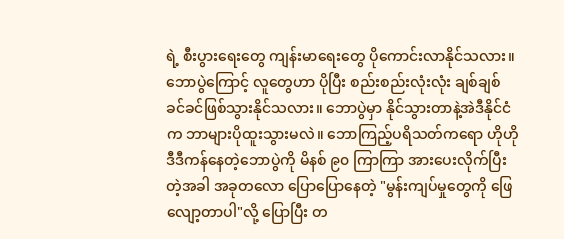ရဲ့ စီးပွားရေးတွေ ကျန်းမာရေးတွေ ပိုကောင်းလာနိုင်သလား။ ဘောပွဲကြောင့် လူတွေဟာ ပိုပြီး စည်းစည်းလုံးလုံး ချစ်ချစ်ခင်ခင်ဖြစ်သွားနိုင်သလား။ ဘောပွဲမှာ နိုင်သွားတာနဲ့အဲဒီနိုင်ငံက ဘာများပိုထူးသွားမလဲ။ ဘောကြည့်ပရိသတ်ကရော ဟိုဟိုဒီဒီကန်နေတဲ့ဘောပွဲကို မိနစ် ၉၀ ကြာကြာ အားပေးလိုက်ပြီးတဲ့အခါ အခုတလော ပြောပြောနေတဲ့ "မွန်းကျပ်မှုတွေကို ဖြေလျော့တာပါ"လို့ ပြောပြီး တ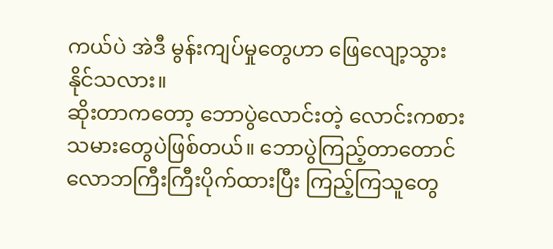ကယ်ပဲ အဲဒီ မွန်းကျပ်မှုတွေဟာ ဖြေလျော့သွားနိုင်သလား။
ဆိုးတာကတော့ ဘောပွဲလောင်းတဲ့ လောင်းကစားသမားတွေပဲဖြစ်တယ်။ ဘောပွဲကြည့်တာတောင် လောဘကြီးကြီးပိုက်ထားပြီး ကြည့်ကြသူတွေ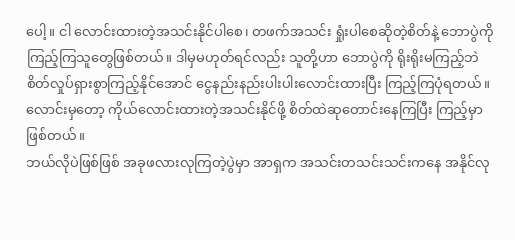ပေါ့။ ငါ လောင်းထားတဲ့အသင်းနိုင်ပါစေ၊ တဖက်အသင်း ရှုံးပါစေဆိုတဲ့စိတ်နဲ့ ဘောပွဲကို ကြည့်ကြသူတွေဖြစ်တယ်။ ဒါမှမဟုတ်ရင်လည်း သူတို့ဟာ ဘောပွဲကို ရိုးရိုးမကြည့်ဘဲ စိတ်လှုပ်ရှားစွာကြည့်နိုင်အောင် ငွေနည်းနည်းပါးပါးလောင်းထားပြီး ကြည့်ကြပုံရတယ်။ လောင်းမှတော့ ကိုယ်လောင်းထားတဲ့အသင်းနိုင်ဖို့ စိတ်ထဲဆုတောင်းနေကြပြီး ကြည့်မှာဖြစ်တယ်။
ဘယ်လိုပဲဖြစ်ဖြစ် အခုဖလားလုကြတဲ့ပွဲမှာ အာရှက အသင်းတသင်းသင်းကနေ အနိုင်လု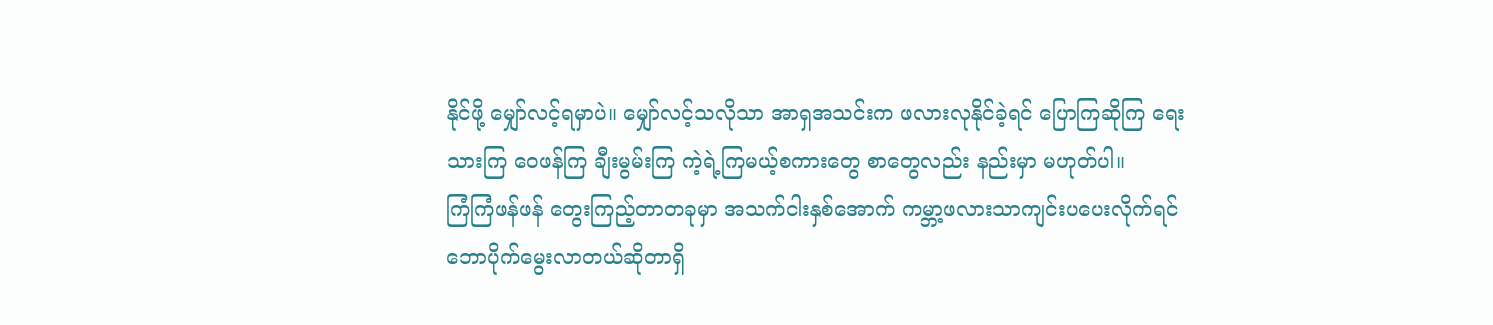နိုင်ဖို့ မျှော်လင့်ရမှာပဲ။ မျှော်လင့်သလိုသာ အာရှအသင်းက ဖလားလုနိုင်ခဲ့ရင် ပြောကြဆိုကြ ရေးသားကြ ဝေဖန်ကြ ချီးမွမ်းကြ ကဲ့ရဲ့ကြမယ့်စကားတွေ စာတွေလည်း နည်းမှာ မဟုတ်ပါ။
ကြံကြံဖန်ဖန် တွေးကြည့်တာတခုမှာ အသက်ငါးနှစ်အောက် ကမ္ဘာ့ဖလားသာကျင်းပပေးလိုက်ရင် ဘောပိုက်မွေးလာတယ်ဆိုတာရှိ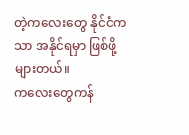တဲ့ကလေးတွေ နိုင်ငံကသာ အနိုင်ရမှာ ဖြစ်ဖို့များတယ်။
ကလေးတွေကန်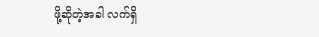ဖို့ဆိုတဲ့အခါ လက်ရှိ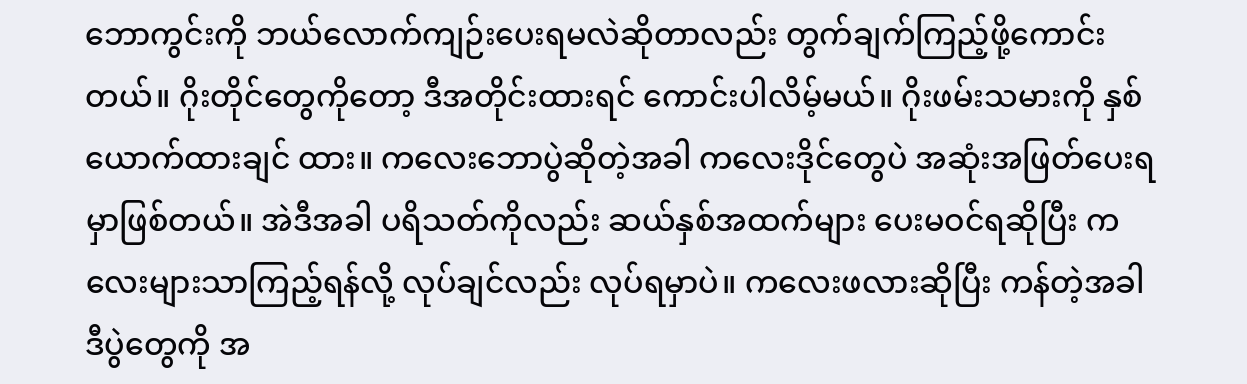ဘောကွင်းကို ဘယ်လောက်ကျဉ်းပေးရမလဲဆိုတာလည်း တွက်ချက်ကြည့်ဖို့ကောင်းတယ်။ ဂိုးတိုင်တွေကိုတော့ ဒီအတိုင်းထားရင် ကောင်းပါလိမ့်မယ်။ ဂိုးဖမ်းသမားကို နှစ်ယောက်ထားချင် ထား။ ကလေးဘောပွဲဆိုတဲ့အခါ ကလေးဒိုင်တွေပဲ အဆုံးအဖြတ်ပေးရမှာဖြစ်တယ်။ အဲဒီအခါ ပရိသတ်ကိုလည်း ဆယ်နှစ်အထက်များ ပေးမဝင်ရဆိုပြီး ကလေးများသာကြည့်ရန်လို့ လုပ်ချင်လည်း လုပ်ရမှာပဲ။ ကလေးဖလားဆိုပြီး ကန်တဲ့အခါ ဒီပွဲတွေကို အ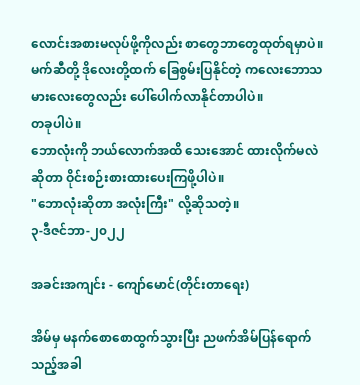လောင်းအစားမလုပ်ဖို့ကိုလည်း စာတွေဘာတွေထုတ်ရမှာပဲ။ မက်ဆီတို့ ဒိုလေးတို့ထက် ခြေစွမ်းပြနိုင်တဲ့ ကလေးဘောသမားလေးတွေလည်း ပေါ်ပေါက်လာနိုင်တာပါပဲ။
တခုပါပဲ။
ဘောလုံးကို ဘယ်လောက်အထိ သေးအောင် ထားလိုက်မလဲဆိုတာ ဝိုင်းစဉ်းစားထားပေးကြဖို့ပါပဲ။
"ဘောလုံးဆိုတာ အလုံးကြီး" လို့ဆိုသတဲ့။
၃-ဒီဇင်ဘာ-၂၀၂၂

အခင်းအကျင်း - ကျော်မောင်(တိုင်းတာရေး)

အိမ်မှ မနက်စောစောထွက်သွားပြီး ညဖက်အိမ်ပြန်ရောက်သည့်အခါ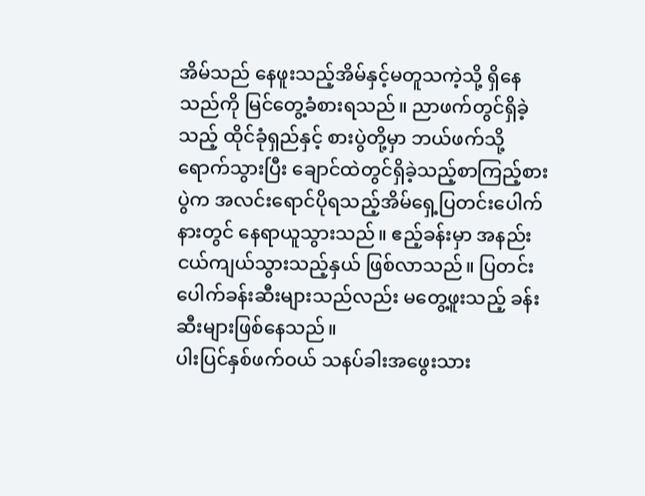အိမ်သည် နေဖူးသည့်အိမ်နှင့်မတူသကဲ့သို့ ရှိနေသည်ကို မြင်တွေ့ခံစားရသည်။ ညာဖက်တွင်ရှိခဲ့သည့် ထိုင်ခုံရှည်နှင့် စားပွဲတို့မှာ ဘယ်ဖက်သို့ရောက်သွားပြီး ‌ချောင်ထဲတွင်ရှိခဲ့သည့်စာကြည့်စားပွဲက အလင်းရောင်ပိုရသည့်အိမ်ရှေ့ပြတင်းပေါက်နားတွင် နေရာယူသွားသည်။ ဧည့်ခန်းမှာ အနည်းငယ်ကျယ်သွားသည့်နှယ် ဖြစ်လာသည်။ ပြတင်းပေါက်ခန်းဆီးများသည်လည်း မတွေ့ဖူးသည့် ခန်းဆီးများဖြစ်နေသည်။
ပါးပြင်နှစ်ဖက်ဝယ် သနပ်ခါးအဖွေးသား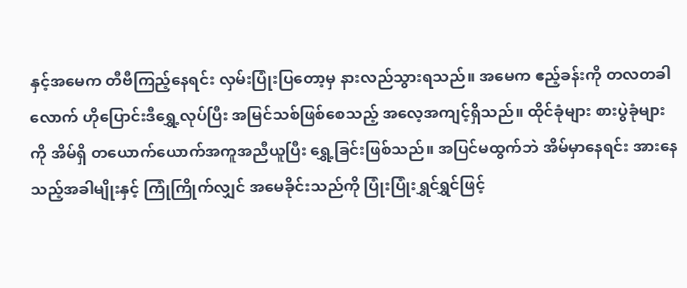နှင့်အမေက တီဗီကြည့်နေရင်း လှမ်းပြုံးပြတော့မှ နားလည်သွားရသည်။ အမေက ဧည့်ခန်းကို တလတခါလောက် ဟိုပြောင်းဒီရွှေ့လုပ်ပြီး အမြင်သစ်ဖြစ်စေသည့် အလေ့အကျင့်ရှိသည်။ ထိုင်ခုံများ စားပွဲခုံများကို အိမ်ရှိ တယောက်ယောက်အကူအညီယူပြီး ရွှေ့ခြင်းဖြစ်သည်။ အပြင်မထွက်ဘဲ အိမ်မှာနေရင်း အားနေသည့်အခါမျိုးနှင့် ကြုံကြိုက်လျှင် အမေခိုင်းသည်ကို ပြုံးပြုံးရွှင်ရွှင်ဖြင့်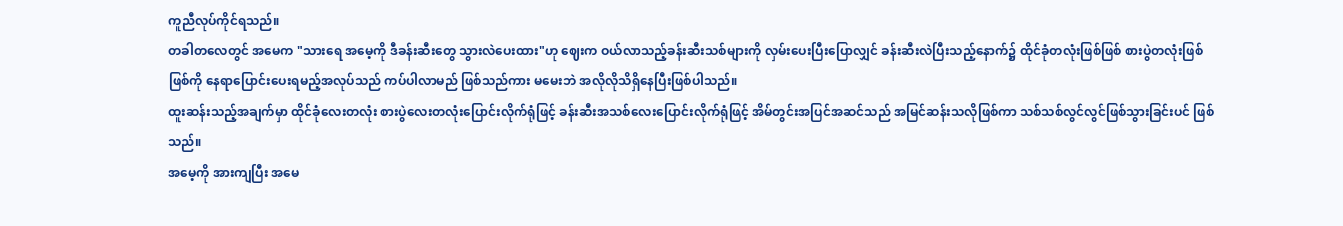ကူညီလုပ်ကိုင်ရသည်။
တခါတလေတွင် အမေက "သားရေ အမေ့ကို ဒီခန်းဆီးတွေ သွားလဲပေးထား"ဟု ဈေးက ဝယ်လာသည့်ခန်းဆီးသစ်များကို လှမ်းပေးပြီးပြောလျှင် ခန်းဆီးလဲပြီးသည့်နောက်၌ ထိုင်ခုံတလုံးဖြစ်ဖြစ် စားပွဲတလုံးဖြစ်ဖြစ်ကို နေရာပြောင်းပေးရမည့်အလုပ်သည် ကပ်ပါလာမည် ဖြစ်သည်ကား မမေးဘဲ အလိုလိုသိရှိနေပြီးဖြစ်ပါသည်။
ထူးဆန်းသည့်အချက်မှာ ထိုင်ခုံလေးတလုံး စားပွဲလေးတလုံးပြောင်းလိုက်ရုံဖြင့် ခန်းဆီးအသစ်လေးပြောင်းလိုက်ရုံဖြင့် အိမ်တွင်းအပြင်အဆင်သည် အမြင်ဆန်းသလိုဖြစ်ကာ သစ်သစ်လွင်လွင်ဖြစ်သွားခြင်းပင် ဖြစ်သည်။
အမေ့ကို အားကျပြီး အမေ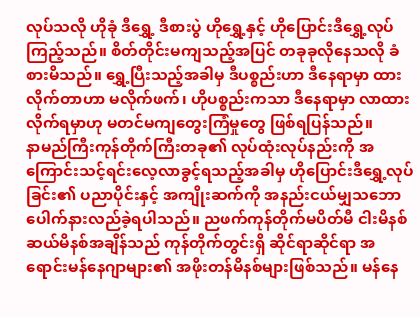လုပ်သလို ဟိုခုံ ဒီရွှေ့ ဒီစားပွဲ ဟိုရွှေ့နှင့် ဟိုပြောင်းဒီရွှေ့လုပ်ကြည့်သည်။ စိတ်တိုင်းမကျသည့်အပြင် တခုခုလိုနေသလို ခံစားမိသည်။ ရွှေ့ပြီးသည့်အခါမှ ဒီပစ္စည်းဟာ ဒီနေရာမှာ ထားလိုက်တာဟာ မလိုက်ဖက်၊ ဟိုပစ္စည်းကသာ ဒီနေရာမှာ လာထားလိုက်ရမှာဟု မတင်မကျတွေးကြံမှုတွေ ဖြစ်ရပြန်သည်။
နာမည်ကြီးကုန်တိုက်ကြီးတခု၏ လုပ်ထုံးလုပ်နည်းကို အကြောင်းသင့်ရင်းလေ့လာခွင့်ရသည့်အခါမှ ဟိုပြောင်းဒီရွှေ့လုပ်ခြင်း၏ ပညာပိုင်းနှင့် အကျိုးဆက်ကို အနည်းငယ်မျှသဘောပေါက်နားလည်ခဲ့ရပါသည်။ ညဖက်ကုန်တိုက်မပိတ်မီ ငါးမိနစ် ဆယ်မိနစ်အချိန်သည် ကုန်တိုက်တွင်းရှိ ဆိုင်ရာဆိုင်ရာ အရောင်းမန်နေဂျာများ၏ အဖိုးတန်မိနစ်များဖြစ်သည်။ မန်နေ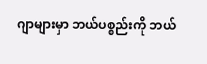ဂျာများမှာ ဘယ်ပစ္စည်းကို ဘယ်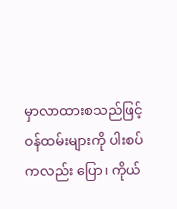မှာလာထားစသည်ဖြင့် ဝန်ထမ်းများကို ပါးစပ်ကလည်း ပြော၊ ကိုယ်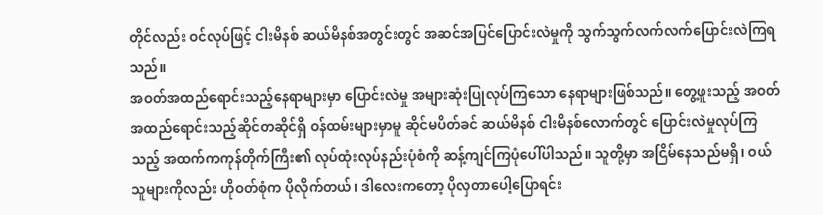တိုင်လည်း ဝင်လုပ်ဖြင့် ငါးမိနစ် ဆယ်မိနစ်အတွင်းတွင် အဆင်အပြင်ပြောင်းလဲမှုကို သွက်သွက်လက်လက်ပြောင်းလဲကြရသည်။
အဝတ်အထည်ရောင်းသည့်နေရာများမှာ ပြောင်းလဲမှု အများဆုံးပြုလုပ်ကြသော နေရာများဖြစ်သည်။ တွေ့ဖူးသည့် အဝတ်အထည်ရောင်းသည့်ဆိုင်တဆိုင်ရှိ ဝန်ထမ်းများမှာမူ ဆိုင်မပိတ်ခင် ဆယ်မိနစ် ငါးမိနစ်လောက်တွင် ပြောင်းလဲမှုလုပ်ကြသည့် အထက်ကကုန်တိုက်ကြီး၏ လုပ်ထုံးလုပ်နည်းပုံစံကို ဆန့်ကျင်ကြပုံပေါ်ပါသည်။ သူတို့မှာ အငြိမ်နေသည်မရှိ၊ ဝယ်သူများကိုလည်း ဟိုဝတ်စုံက ပိုလိုက်တယ်၊ ဒါလေးကတော့ ပိုလှတာပေါ့ပြောရင်း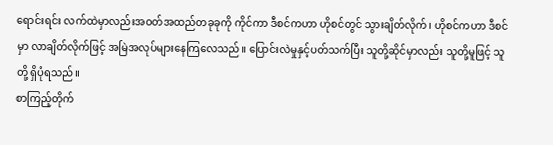ရောင်းရင်း လက်ထဲမှာလည်းအဝတ်အထည်တခုခုကို ကိုင်ကာ ဒီစင်ကဟာ ဟိုစင်တွင် သွားချိတ်လိုက်၊ ဟိုစင်ကဟာ ဒီစင်မှာ လာချိတ်လိုက်ဖြင့် အမြဲအလုပ်များနေကြလေသည်။ ပြောင်းလဲမှုနှင့်ပတ်သက်ပြီး သူတို့ဆိုင်မှာလည်း သူတို့မူဖြင့် သူတို့ ရှိပုံရသည်။
စာကြည့်တိုက်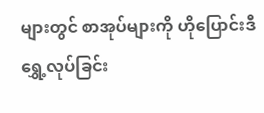များတွင် စာအုပ်များကို ဟိုပြောင်းဒီရွှေ့လုပ်ခြင်း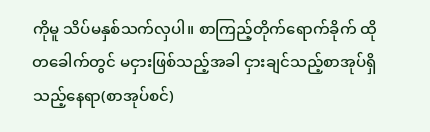ကိုမူ သိပ်မနှစ်သက်လှပါ။ စာကြည့်တိုက်ရောက်ခိုက် ထိုတခေါက်တွင် မငှားဖြစ်သည့်အခါ ငှားချင်သည့်စာအုပ်ရှိသည့်နေရာ(စာအုပ်စင်)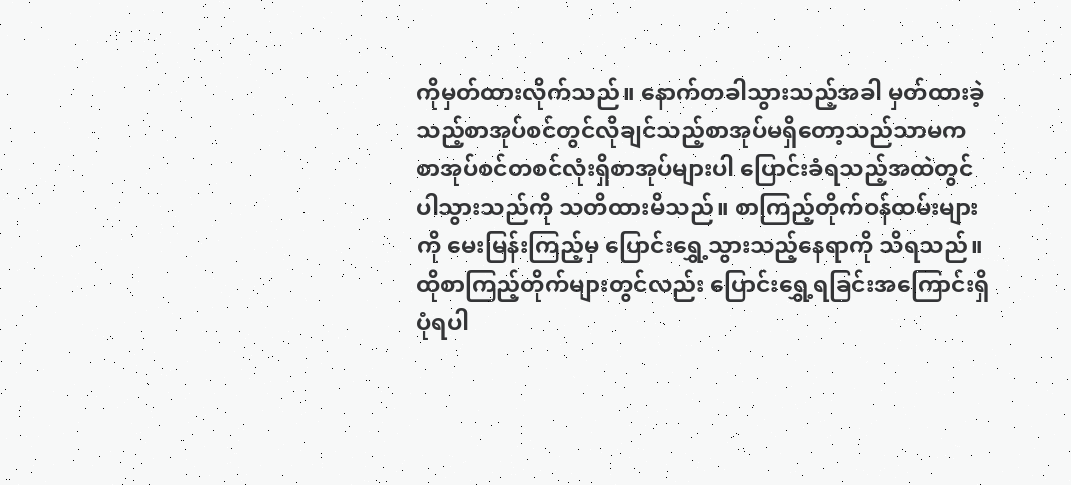ကိုမှတ်ထားလိုက်သည်။ နောက်တခါသွားသည့်အခါ မှတ်ထားခဲ့သည့်စာအုပ်စင်တွင်လိုချင်သည့်စာအုပ်မရှိတော့သည်သာမက စာအုပ်စင်တစင်လုံးရှိစာအုပ်များပါ ပြောင်းခံရသည့်အထဲတွင် ပါသွားသည်ကို သတိထားမိသည်။ စာကြည့်တိုက်ဝန်ထမ်းများကို မေးမြန်းကြည့်မှ ပြောင်းရွှေ့သွားသည့်နေရာကို သိရသည်။ ထိုစာကြည့်တိုက်များတွင်လည်း ပြောင်းရွှေ့ရခြင်းအကြောင်းရှိပုံရပါ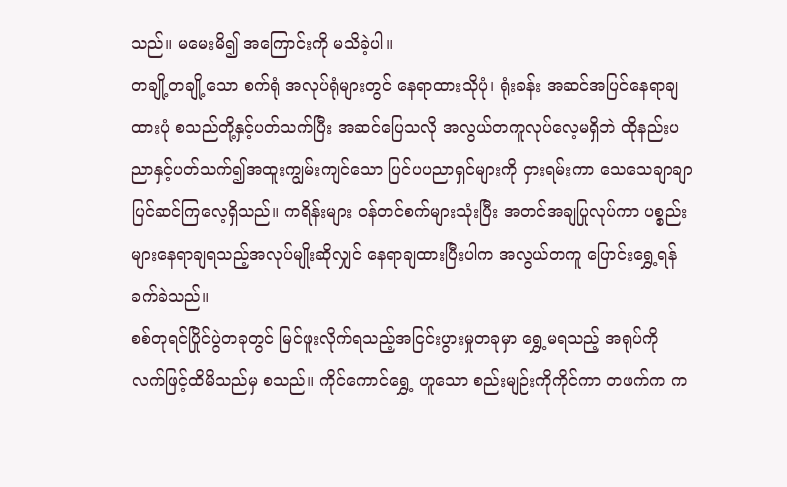သည်။ မမေးမိ၍ အကြောင်းကို မသိခဲ့ပါ။
တချို့တချို့သော စက်ရုံ အလုပ်ရုံများတွင် နေရာထားသိုပုံ၊ ရုံးခန်း အဆင်အပြင်နေရာချထားပုံ စသည်တို့နှင့်ပတ်သက်ပြီး အဆင်ပြေသလို အလွယ်တကူလုပ်လေ့မရှိဘဲ ထိုနည်းပညာနှင့်ပတ်သက်၍အထူးကျွမ်းကျင်သော ပြင်ပပညာရှင်များကို ငှားရမ်းကာ သေသေချာချာပြင်ဆင်ကြလေ့ရှိသည်။ ကရိန်းများ ဝန်တင်စက်များသုံးပြီး အတင်အချပြုလုပ်ကာ ပစ္စည်းများနေရာချရသည့်အလုပ်မျိုးဆိုလျှင် နေရာချထားပြီးပါက အလွယ်တကူ ပြောင်းရွှေ့ရန် ခက်ခဲသည်။
စစ်တုရင်ပြိုင်ပွဲတခုတွင် မြင်ဖူးလိုက်ရသည့်အငြင်းပွားမှုတခုမှာ ရွှေ့မရသည့် အရုပ်ကို လက်ဖြင့်ထိမိသည်မှ စသည်။ ကိုင်ကောင်ရွှေ့ ဟူသော စည်းမျဉ်းကိုကိုင်ကာ တဖက်က က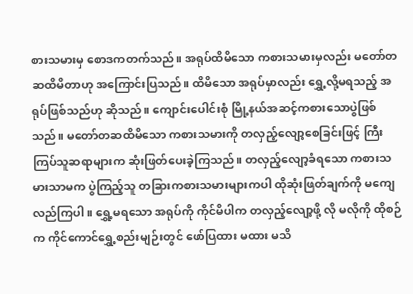စားသမားမှ စောဒကတက်သည်။ အရုပ်ထိမိသော ကစားသမားမှလည်း မတော်တဆထိမိတာဟု အကြောင်းပြသည်။ ထိမိသော အရုပ်မှာလည်း ရွှေ့လို့မရသည့် အရုပ်ဖြစ်သည်ဟု ဆိုသည်။ ကျောင်းပေါင်းစုံ မြို့နယ်အဆင့်ကစားသောပွဲဖြစ်သည်။ မတော်တဆထိမိသော ကစားသမားကို တလှည့်လျော့စေခြင်းဖြင့် ကြီးကြပ်သူဆရာများက ဆုံးဖြတ်ပေးခဲ့ကြသည်။ တလှည့်လျော့ခံရသော ကစားသမားသာမက ပွဲကြည့်သူ တခြားကစားသမားများကပါ ထိုဆုံးဖြတ်ချက်ကို မကျေလည်ကြပါ။ ရွှေ့မရသော အရုပ်ကို ကိုင်မိပါက တလှည့်လျော့ဖို့ လို မလိုကို ထိုစဉ်က ကိုင်ကောင်ရွှေ့စည်းမျဉ်းတွင် ဖော်ပြထား မထား မသိ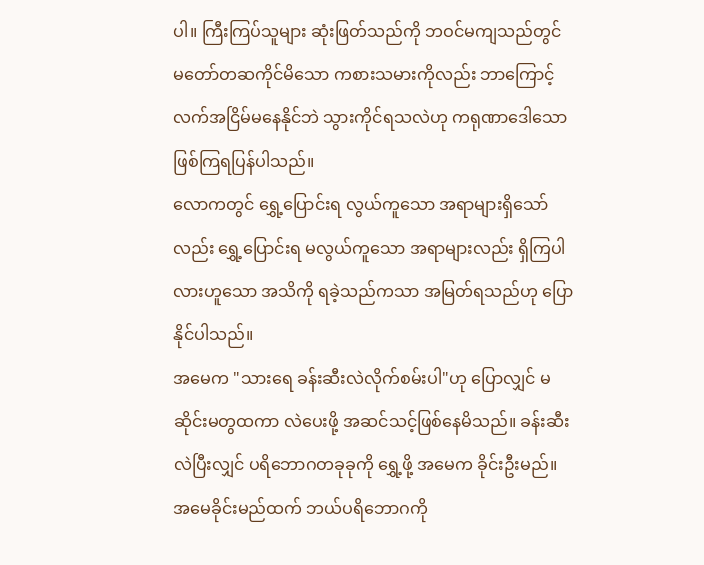ပါ။ ကြီးကြပ်သူများ ဆုံးဖြတ်သည်ကို ဘဝင်မကျသည်တွင် မတော်တဆကိုင်မိသော ကစားသမားကိုလည်း ဘာကြောင့် လက်အငြိမ်မနေနိုင်ဘဲ သွားကိုင်ရသလဲဟု ကရုဏာဒေါသောဖြစ်ကြရပြန်ပါသည်။
လောကတွင် ရွှေ့ပြောင်းရ လွယ်ကူသော အရာများရှိသော်လည်း ရွှေ့ပြောင်းရ မလွယ်ကူသော အရာများလည်း ရှိကြပါလားဟူသော အသိကို ရခဲ့သည်ကသာ အမြတ်ရသည်ဟု ပြောနိုင်ပါသည်။
အမေက "သားရေ ခန်းဆီးလဲလိုက်စမ်းပါ"ဟု ပြောလျှင် မဆိုင်းမတွထကာ လဲပေးဖို့ အဆင်သင့်ဖြစ်နေမိသည်။ ခန်းဆီးလဲပြီးလျှင် ပရိဘောဂတခုခုကို ရွှေ့ဖို့ အမေက ခိုင်းဦးမည်။ အမေခိုင်းမည်ထက် ဘယ်ပရိဘောဂကို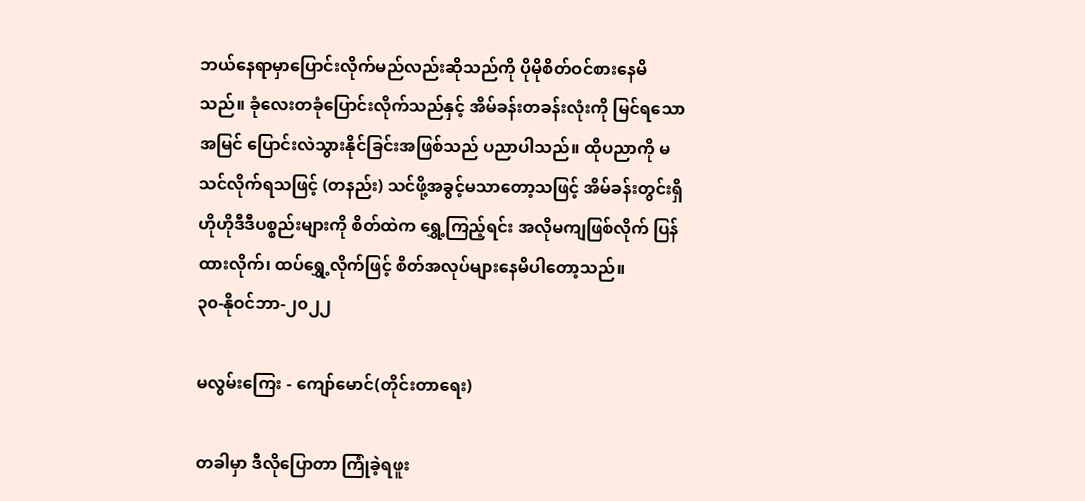ဘယ်နေရာမှာပြောင်းလိုက်မည်လည်းဆိုသည်ကို ပိုမိုစိတ်ဝင်စားနေမိသည်။ ခုံလေးတခုံပြောင်းလိုက်သည်နှင့် အိမ်ခန်းတခန်းလုံးကို မြင်ရသောအမြင် ပြောင်းလဲသွားနိုင်ခြင်းအဖြစ်သည် ပညာပါသည်။ ထိုပညာကို မသင်လိုက်ရသဖြင့် (တနည်း) သင်ဖို့အခွင့်မသာတော့သဖြင့် အိမ်ခန်းတွင်းရှိ ဟိုဟိုဒီဒီပစ္စည်းများကို စိတ်ထဲက ရွှေ့ကြည့်ရင်း အလိုမကျဖြစ်လိုက် ပြန်ထားလိုက်၊ ထပ်ရွှေ့လိုက်ဖြင့် စိတ်အလုပ်များနေမိပါတော့သည်။
၃၀-နိုဝင်ဘာ-၂၀၂၂

မလွမ်းကြေး - ကျော်မောင်(တိုင်းတာရေး)

တခါမှာ ဒီလိုပြောတာ ကြုံခဲ့ရဖူး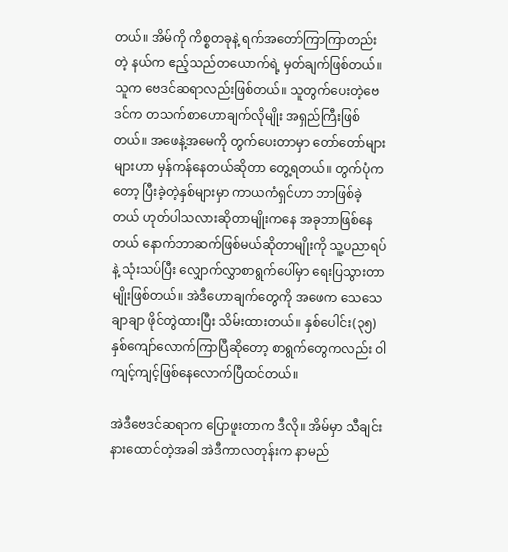တယ်။ အိမ်ကို ကိစ္စတခုနဲ့ ရက်အတော်ကြာကြာတည်းတဲ့ နယ်က ဧည့်သည်တယောက်ရဲ့ မှတ်ချက်ဖြစ်တယ်။ သူက ဗေဒင်ဆရာလည်းဖြစ်တယ်။ သူတွက်ပေးတဲ့ဗေဒင်က တသက်စာဟောချက်လိုမျိုး အရှည်ကြီးဖြစ်တယ်။ အဖေနဲ့အမေကို တွက်ပေးတာမှာ တော်တော်များများဟာ မှန်ကန်နေတယ်ဆိုတာ တွေ့ရတယ်။ တွက်ပုံကတော့ ပြီးခဲ့တဲ့နှစ်များမှာ ကာယကံရှင်ဟာ ဘာဖြစ်ခဲ့တယ် ဟုတ်ပါသလားဆိုတာမျိုးကနေ အခုဘာဖြစ်နေတယ် နောက်ဘာဆက်ဖြစ်မယ်ဆိုတာမျိုးကို သူ့ပညာရပ်နဲ့ သုံးသပ်ပြီး လျှောက်လွှာစာရွက်ပေါ်မှာ ရေးပြသွားတာမျိုးဖြစ်တယ်။ အဲဒီဟောချက်တွေကို အဖေက သေသေချာချာ ဖိုင်တွဲထားပြီး သိမ်းထားတယ်။ နှစ်ပေါင်း(၃၅)နှစ်ကျော်လောက်ကြာပြီဆိုတော့ စာရွက်တွေကလည်း ဝါကျင့်ကျင့်ဖြစ်နေလောက်ပြီထင်တယ်။

အဲဒီဗေဒင်ဆရာက ပြောဖူးတာက ဒီလို။ အိမ်မှာ သီချင်းနားထောင်တဲ့အခါ အဲဒီကာလတုန်းက နာမည်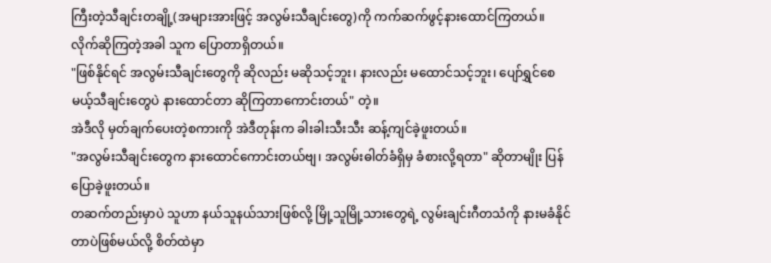ကြီးတဲ့သီချင်းတချို့(အများအားဖြင့် အလွမ်းသီချင်းတွေ)ကို ကက်ဆက်ဖွင့်နားထောင်ကြတယ်။ လိုက်ဆိုကြတဲ့အခါ သူက ပြောတာရှိတယ်။
"ဖြစ်နိုင်ရင် အလွမ်းသီချင်းတွေကို ဆိုလည်း မဆိုသင့်ဘူး၊ နားလည်း မထောင်သင့်ဘူး၊ ပျော်ရွှင်စေမယ့်သီချင်းတွေပဲ နားထောင်တာ ဆိုကြတာကောင်းတယ်" တဲ့။
အဲဒီလို မှတ်ချက်ပေးတဲ့စကားကို အဲဒီတုန်းက ခါးခါးသီးသီး ဆန့်ကျင်ခဲ့ဖူးတယ်။
"အလွမ်းသီချင်းတွေက နားထောင်ကောင်းတယ်ဗျ၊ အလွမ်းဓါတ်ခံရှိမှ ခံစားလို့ရတာ" ဆိုတာမျိုး ပြန်ပြောခဲ့ဖူးတယ်။
တဆက်တည်းမှာပဲ သူဟာ နယ်သူနယ်သားဖြစ်လို့ မြို့သူမြို့သားတွေရဲ့ လွမ်းချင်းဂီတသံကို နားမခံနိုင်တာပဲဖြစ်မယ်လို့ စိတ်ထဲမှာ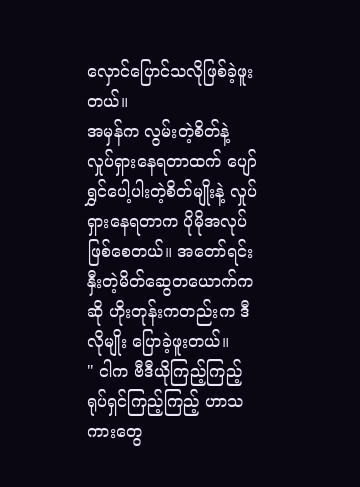လှောင်ပြောင်သလိုဖြစ်ခဲ့ဖူးတယ်။
အမှန်က လွမ်းတဲ့စိတ်နဲ့ လှုပ်ရှားနေရတာထက် ပျော်ရွှင်ပေါ့ပါးတဲ့စိတ်မျိုးနဲ့ လှုပ်ရှားနေရတာက ပိုမိုအလုပ်ဖြစ်စေတယ်။ အတော်ရင်းနှီးတဲ့မိတ်ဆွေတယောက်ကဆို ဟိုးတုန်းကတည်းက ဒီလိုမျိုး ပြောခဲ့ဖူးတယ်။
" ငါက ဗီဒီယိုကြည့်ကြည့် ရုပ်ရှင်ကြည့်ကြည့် ဟာသကားတွေ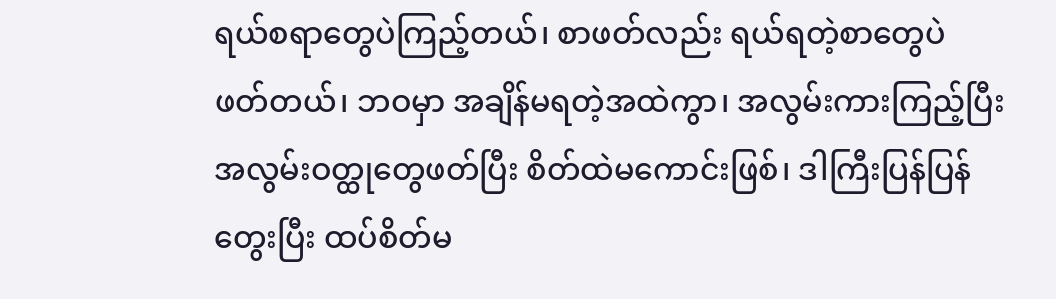ရယ်စရာတွေပဲကြည့်တယ်၊ စာဖတ်လည်း ရယ်ရတဲ့စာတွေပဲ ဖတ်တယ်၊ ဘဝမှာ အချိန်မရတဲ့အထဲကွာ၊ အလွမ်းကားကြည့်ပြီး အလွမ်းဝတ္ထုတွေဖတ်ပြီး စိတ်ထဲမကောင်းဖြစ်၊ ဒါကြီးပြန်ပြန်တွေးပြီး ထပ်စိတ်မ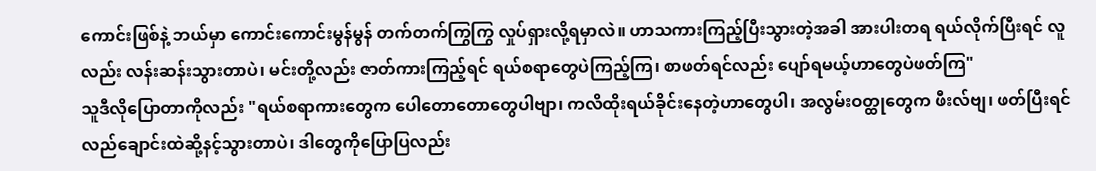ကောင်းဖြစ်နဲ့ ဘယ်မှာ ကောင်းကောင်းမွန်မွန် တက်တက်ကြွကြွ လှုပ်ရှားလို့ရမှာလဲ။ ဟာသကားကြည့်ပြီးသွားတဲ့အခါ အားပါးတရ ရယ်လိုက်ပြီးရင် လူလည်း လန်းဆန်းသွားတာပဲ၊ မင်းတို့လည်း ဇာတ်ကားကြည့်ရင် ရယ်စရာတွေပဲကြည့်ကြ၊ စာဖတ်ရင်လည်း ပျော်ရမယ့်ဟာတွေပဲဖတ်ကြ"
သူဒီလိုပြောတာကိုလည်း "ရယ်စရာကားတွေက ပေါတောတောတွေပါဗျာ၊ ကလိထိုးရယ်ခိုင်းနေတဲ့ဟာတွေပါ၊ အလွမ်းဝတ္ထုတွေက ဖီးလ်ဗျ၊ ဖတ်ပြီးရင် လည်ချောင်းထဲဆို့နင့်သွားတာပဲ၊ ဒါတွေကိုပြောပြလည်း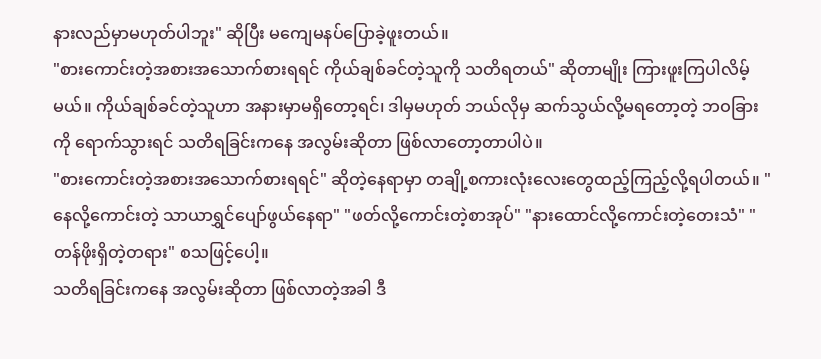နားလည်မှာမဟုတ်ပါဘူး" ဆိုပြီး မကျေမနပ်ပြောခဲ့ဖူးတယ်။
"စားကောင်းတဲ့အစားအသောက်စားရရင် ကိုယ်ချစ်ခင်တဲ့သူကို သတိရတယ်" ဆိုတာမျိုး ကြားဖူးကြပါလိမ့်မယ်။ ကိုယ်ချစ်ခင်တဲ့သူဟာ အနားမှာမရှိတော့ရင်၊ ဒါမှမဟုတ် ဘယ်လိုမှ ဆက်သွယ်လို့မရတော့တဲ့ ဘဝခြားကို ရောက်သွားရင် သတိရခြင်းကနေ အလွမ်းဆိုတာ ဖြစ်လာတော့တာပါပဲ။
"စားကောင်းတဲ့အစားအသောက်စားရရင်" ဆိုတဲ့နေရာမှာ တချို့စကားလုံးလေးတွေထည့်ကြည့်လို့ရပါတယ်။ "နေလို့ကောင်းတဲ့ သာယာရွှင်ပျော်ဖွယ်နေရာ" "ဖတ်လို့ကောင်းတဲ့စာအုပ်" "နားထောင်လို့ကောင်းတဲ့တေးသံ" "တန်ဖိုးရှိတဲ့တရား" စသဖြင့်ပေါ့။
သတိရခြင်းကနေ အလွမ်းဆိုတာ ဖြစ်လာတဲ့အခါ ဒီ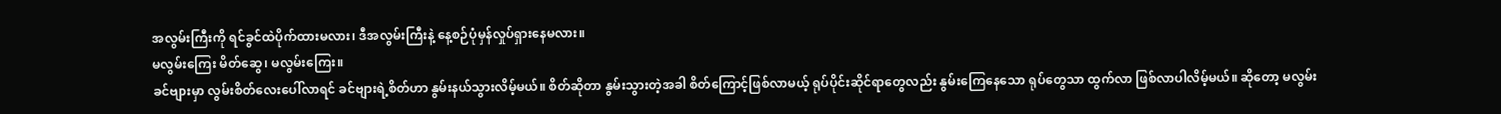အလွမ်းကြီးကို ရင်ခွင်ထဲပိုက်ထားမလား၊ ဒီအလွမ်းကြီးနဲ့ နေ့စဉ်ပုံမှန်လှုပ်ရှားနေမလား။
မလွမ်းကြေး မိတ်ဆွေ၊ မလွမ်းကြေး။
ခင်ဗျားမှာ လွမ်းစိတ်လေးပေါ်လာရင် ခင်ဗျားရဲ့စိတ်ဟာ နွမ်းနယ်သွားလိမ့်မယ်။ စိတ်ဆိုတာ နွမ်းသွားတဲ့အခါ စိတ်ကြောင့်ဖြစ်လာမယ့် ရုပ်ပိုင်းဆိုင်ရာတွေလည်း နွမ်းကြေနေသော ရုပ်တွေသာ ထွက်လာ ဖြစ်လာပါလိမ့်မယ်။ ဆိုတော့ မလွမ်း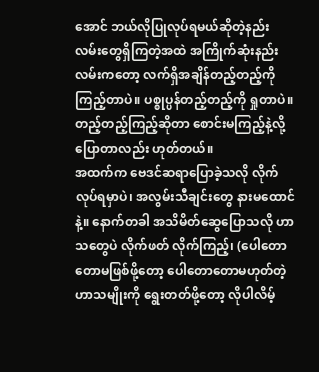အောင် ဘယ်လိုပြုလုပ်ရမယ်ဆိုတဲ့နည်းလမ်းတွေရှိကြတဲ့အထဲ အကြိုက်ဆုံးနည်းလမ်းကတော့ လက်ရှိအချိန်တည့်တည့်ကို ကြည့်တာပဲ။ ပစ္စုပ္ပန်တည့်တည့်ကို ရှုတာပဲ။ တည့်တည့်ကြည့်ဆိုတာ စောင်းမကြည့်နဲ့လို့ ပြောတာလည်း ဟုတ်တယ်။
အထက်က ဗေဒင်ဆရာပြောခဲ့သလို လိုက်လုပ်ရမှာပဲ၊ အလွမ်းသီချင်းတွေ နားမထောင်နဲ့။ နောက်တခါ အသိမိတ်ဆွေပြောသလို ဟာသတွေပဲ လိုက်ဖတ် လိုက်ကြည့်၊ (ပေါတောတောမဖြစ်ဖို့တော့ ပေါတောတောမဟုတ်တဲ့ ဟာသမျိုးကို ရွေးတတ်ဖို့တော့ လိုပါလိမ့်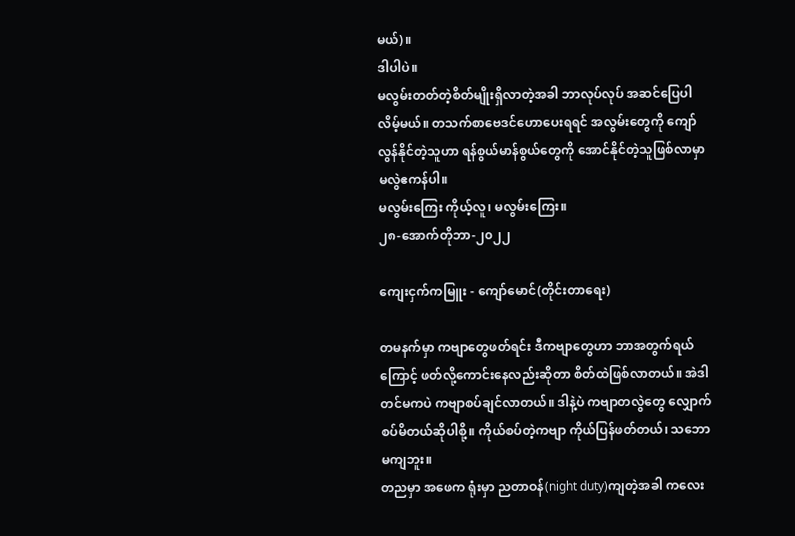မယ်)။
ဒါပါပဲ။
မလွမ်းတတ်တဲ့စိတ်မျိုးရှိလာတဲ့အခါ ဘာလုပ်လုပ် အဆင်ပြေပါလိမ့်မယ်။ တသက်စာဗေဒင်ဟောပေးရရင် အလွမ်းတွေကို ကျော်လွန်နိုင်တဲ့သူဟာ ရန်စွယ်မာန်စွယ်တွေကို အောင်နိုင်တဲ့သူဖြစ်လာမှာ မလွဲဧကန်ပါ။
မလွမ်းကြေး ကိုယ့်လူ၊ မလွမ်းကြေး။
၂၈-အောက်တိုဘာ-၂၀၂၂

ကျေးငှက်ကမြူး - ကျော်မောင်(တိုင်းတာရေး)

တမနက်မှာ ကဗျာတွေဖတ်ရင်း ဒီကဗျာတွေဟာ ဘာအတွက်ရယ်ကြောင့် ဖတ်လို့ကောင်းနေလည်းဆိုတာ စိတ်ထဲဖြစ်လာတယ်။ အဲဒါတင်မကပဲ ကဗျာစပ်ချင်လာတယ်။ ဒါနဲ့ပဲ ကဗျာတလွဲတွေ လျှောက်စပ်မိတယ်ဆိုပါစို့။ ကိုယ်စပ်တဲ့ကဗျာ ကိုယ်ပြန်ဖတ်တယ်၊ သဘောမကျဘူး။
တညမှာ အဖေက ရုံးမှာ ညတာဝန်(night duty)ကျတဲ့အခါ ကလေး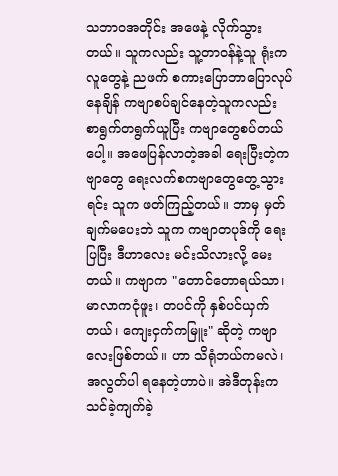သဘာဝအတိုင်း အဖေနဲ့ လိုက်သွားတယ်။ သူကလည်း သူ့တာဝန်နဲ့သူ ရုံးကလူတွေနဲ့ ညဖက် စကားပြောဘာပြောလုပ်နေချိန် ကဗျာစပ်ချင်နေတဲ့သူကလည်း စာရွက်တရွက်ယူပြီး ကဗျာတွေစပ်တယ်ပေါ့။ အဖေပြန်လာတဲ့အခါ ရေးပြီးတဲ့ကဗျာတွေ ရေးလက်စကဗျာတွေတွေ့သွားရင်း သူက ဖတ်ကြည့်တယ်။ ဘာမှ မှတ်ချက်မပေးဘဲ သူက ကဗျာတပုဒ်ကို ရေးပြပြီး ဒီဟာလေး မင်းသိလားလို့ မေးတယ်။ ကဗျာက "တောင်တောရယ်သာ၊ မာလာကငုံဖူး၊ တပင်ကို နှစ်ပင်ယှက်တယ်၊ ကျေးငှက်ကမြူး" ဆိုတဲ့ ကဗျာလေးဖြစ်တယ်။ ဟာ သိရုံဘယ်ကမလဲ၊ အလွတ်ပါ ရနေတဲ့ဟာပဲ။ အဲဒီတုန်းက သင်ခဲ့ကျက်ခဲ့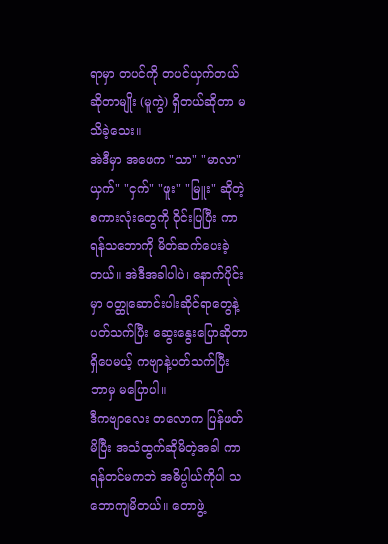ရာမှာ တပင်ကို တပင်ယှက်တယ်ဆိုတာမျိုး (မူကွဲ) ရှိတယ်ဆိုတာ မသိခဲ့သေး။
အဲဒီမှာ အဖေက "သာ" "မာလာ" ယှက်" "ငှက်" "ဖူး" "မြူး" ဆိုတဲ့စကားလုံးတွေကို ဝိုင်းပြပြီး ကာရန်သဘောကို မိတ်ဆက်ပေးခဲ့တယ်။ အဲဒီအခါပါပဲ၊ နောက်ပိုင်းမှာ ဝတ္ထုဆောင်းပါးဆိုင်ရာတွေနဲ့ ပတ်သက်ပြီး ဆွေးနွေးပြောဆိုတာရှိပေမယ့် ကဗျာနဲ့ပတ်သက်ပြီး ဘာမှ မပြောပါ။
ဒီကဗျာလေး တလောက ပြန်ဖတ်မိပြီး အသံထွက်ဆိုမိတဲ့အခါ ကာရန်တင်မကဘဲ အဓိပ္ပါယ်ကိုပါ သဘောကျမိတယ်။ တောဖွဲ့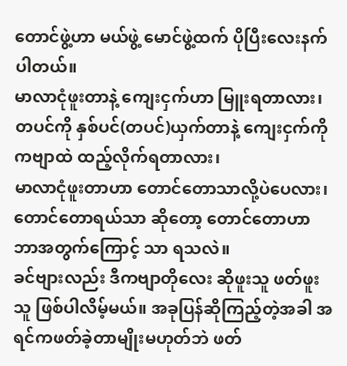တောင်ဖွဲ့ဟာ မယ်ဖွဲ့ မောင်ဖွဲ့ထက် ပိုပြီးလေးနက်ပါတယ်။
မာလာငုံဖူးတာနဲ့ ကျေးငှက်ဟာ မြူးရတာလား၊
တပင်ကို နှစ်ပင်(တပင်)ယှက်တာနဲ့ ကျေးငှက်ကို ကဗျာထဲ ထည့်လိုက်ရတာလား၊
မာလာငုံဖူးတာဟာ တောင်တောသာလို့ပဲပေလား၊
တောင်တောရယ်သာ ဆိုတော့ တောင်တောဟာ ဘာအတွက်ကြောင့် သာ ရသလဲ။
ခင်ဗျားလည်း ဒီကဗျာတိုလေး ဆိုဖူးသူ ဖတ်ဖူးသူ ဖြစ်ပါလိမ့်မယ်။ အခုပြန်ဆိုကြည့်တဲ့အခါ အရင်ကဖတ်ခဲ့တာမျိုးမဟုတ်ဘဲ ဖတ်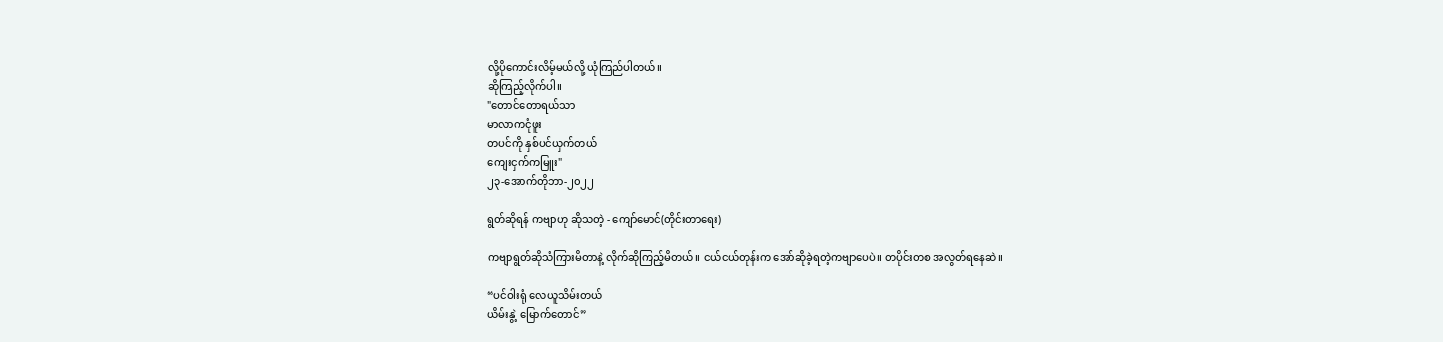လို့ပိုကောင်းလိမ့်မယ်လို့ ယုံကြည်ပါတယ်။
ဆိုကြည့်လိုက်ပါ။
"တောင်တောရယ်သာ
မာလာကငုံဖူး
တပင်ကို နှစ်ပင်ယှက်တယ်
ကျေးငှက်ကမြူး"
၂၃-အောက်တိုဘာ-၂၀၂၂

ရွတ်ဆိုရန် ကဗျာဟု ဆိုသတဲ့ - ကျော်မောင်(တိုင်းတာရေး)

ကဗျာရွတ်ဆိုသံကြားမိတာနဲ့ လိုက်ဆိုကြည့်မိတယ်။ ငယ်ငယ်တုန်းက အော်ဆိုခဲ့ရတဲ့ကဗျာပေပဲ။ တပိုင်းတစ အလွတ်ရနေဆဲ။

“ပင်ဝါးရုံ လေယူသိမ်းတယ်
ယိမ်းနွဲ့ မြောက်တောင်”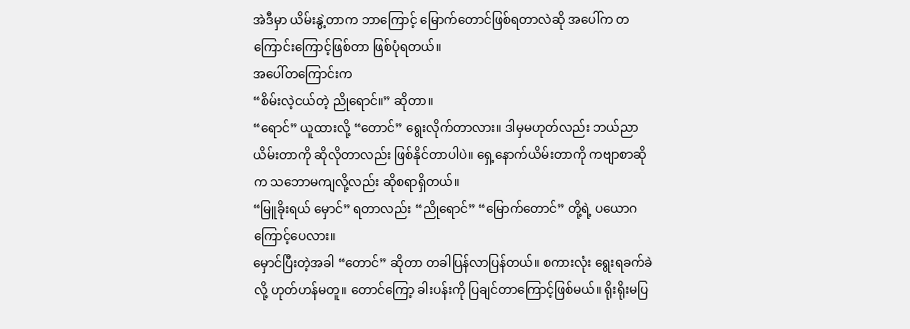အဲဒီမှာ ယိမ်းနွဲ့တာက ဘာကြောင့် မြောက်တောင်ဖြစ်ရတာလဲဆို အပေါ်က တကြောင်းကြောင့်ဖြစ်တာ ဖြစ်ပုံရတယ်။
အပေါ်တကြောင်းက
“စိမ်းလဲ့ငယ်တဲ့ ညိုရောင်။” ဆိုတာ။
“ရောင်” ယူထားလို့ “တောင်” ရွေးလိုက်တာလား။ ဒါမှမဟုတ်လည်း ဘယ်ညာယိမ်းတာကို ဆိုလိုတာလည်း ဖြစ်နိုင်တာပါပဲ။ ရှေ့နောက်ယိမ်းတာကို ကဗျာစာဆိုက သဘောမကျလို့လည်း ဆိုစရာရှိတယ်။
“မြူခိုးရယ် မှောင်” ရတာလည်း “ညိုရောင်” “မြောက်တောင်” တို့ရဲ့ ပယောဂကြောင့်ပေလား။
မှောင်ပြီးတဲ့အခါ “တောင်” ဆိုတာ တခါပြန်လာပြန်တယ်။ စကားလုံး ရွေးရခက်ခဲလို့ ဟုတ်ဟန်မတူ။ တောင်ကြော့ ခါးပန်းကို ပြချင်တာကြောင့်ဖြစ်မယ်။ ရိုးရိုးမပြ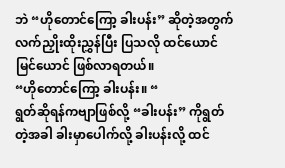ဘဲ “ဟိုတောင်ကြော့ ခါးပန်း” ဆိုတဲ့အတွက် လက်ညှိုးထိုးညွှန်ပြီး ပြသလို ထင်ယောင်မြင်ယောင် ဖြစ်လာရတယ်။
“ဟိုတောင်ကြော့ ခါးပန်း။ “
ရွတ်ဆိုရန်ကဗျာဖြစ်လို့ “ခါးပန်း” ကိုရွတ်တဲ့အခါ ခါးမှာပေါက်လို့ ခါးပန်းလို့ ထင်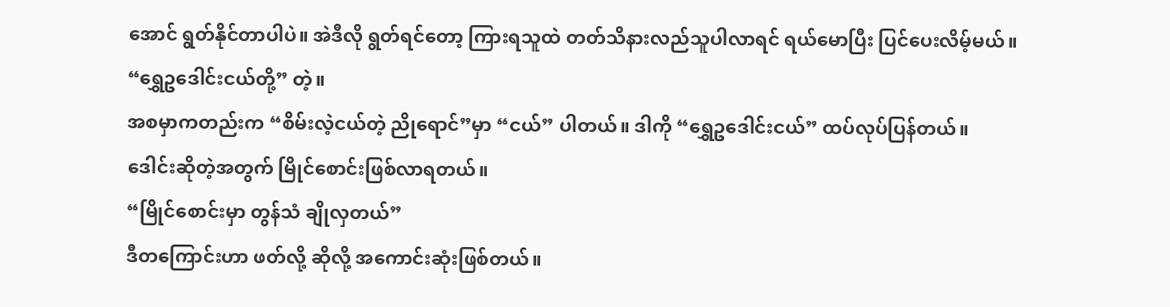အောင် ရွတ်နိုင်တာပါပဲ။ အဲဒီလို ရွတ်ရင်တော့ ကြားရသူထဲ တတ်သိနားလည်သူပါလာရင် ရယ်မောပြီး ပြင်ပေးလိမ့်မယ်။
“ရွှေဥဒေါင်းငယ်တို့” တဲ့။
အစမှာကတည်းက “စိမ်းလဲ့ငယ်တဲ့ ညိုရောင်”မှာ “ငယ်” ပါတယ်။ ဒါကို “ရွှေဥဒေါင်းငယ်” ထပ်လုပ်ပြန်တယ်။
ဒေါင်းဆိုတဲ့အတွက် မြိုင်စောင်းဖြစ်လာရတယ်။
“မြိုင်စောင်းမှာ တွန်သံ ချိုလှတယ်”
ဒီတကြောင်းဟာ ဖတ်လို့ ဆိုလို့ အကောင်းဆုံးဖြစ်တယ်။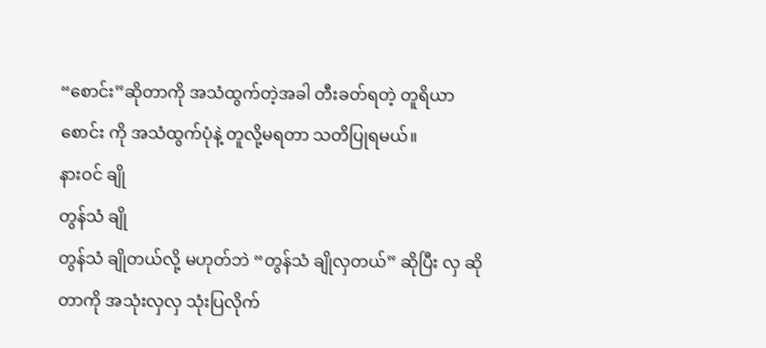“စောင်း”ဆိုတာကို အသံထွက်တဲ့အခါ တီးခတ်ရတဲ့ တူရိယာ စောင်း ကို အသံထွက်ပုံနဲ့ တူလို့မရတာ သတိပြုရမယ်။
နားဝင် ချို
တွန်သံ ချို
တွန်သံ ချိုတယ်လို့ မဟုတ်ဘဲ “တွန်သံ ချိုလှတယ်” ဆိုပြီး လှ ဆိုတာကို အသုံးလှလှ သုံးပြလိုက်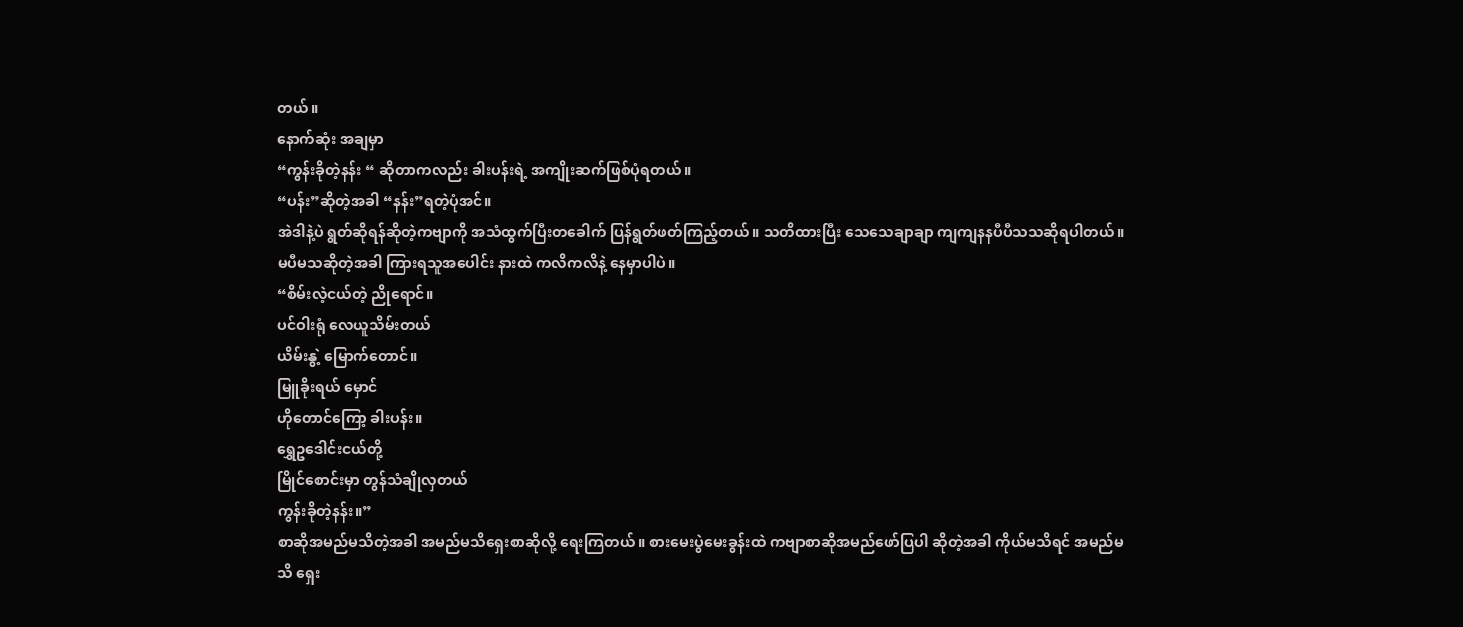တယ်။
နောက်ဆုံး အချမှာ
“ကွန်းခိုတဲ့နန်း “ ဆိုတာကလည်း ခါးပန်းရဲ့ အကျိုးဆက်ဖြစ်ပုံရတယ်။
“ပန်း”ဆိုတဲ့အခါ “နန်း”ရတဲ့ပုံအင်။
အဲဒါနဲ့ပဲ ရွတ်ဆိုရန်ဆိုတဲ့ကဗျာကို အသံထွက်ပြီးတခေါက် ပြန်ရွတ်ဖတ်ကြည့်တယ်။ သတိထားပြီး သေသေချာချာ ကျကျနနပီပီသသဆိုရပါတယ်။ မပီမသဆိုတဲ့အခါ ကြားရသူအပေါင်း နားထဲ ကလိကလိနဲ့ နေမှာပါပဲ။
“စိမ်းလဲ့ငယ်တဲ့ ညိုရောင်။
ပင်ဝါးရုံ လေယူသိမ်းတယ်
ယိမ်းနွဲ့ မြောက်တောင်။
မြူခိုးရယ် မှောင်
ဟိုတောင်ကြော့ ခါးပန်း။
ရွှေဥဒေါင်းငယ်တို့
မြိုင်စောင်းမှာ တွန်သံချိုလှတယ်
ကွန်းခိုတဲ့နန်း။”
စာဆိုအမည်မသိတဲ့အခါ အမည်မသိရှေးစာဆိုလို့ ရေးကြတယ်။ စားမေးပွဲမေးခွန်းထဲ ကဗျာစာဆိုအမည်ဖော်ပြပါ ဆိုတဲ့အခါ ကိုယ်မသိရင် အမည်မသိ ရှေး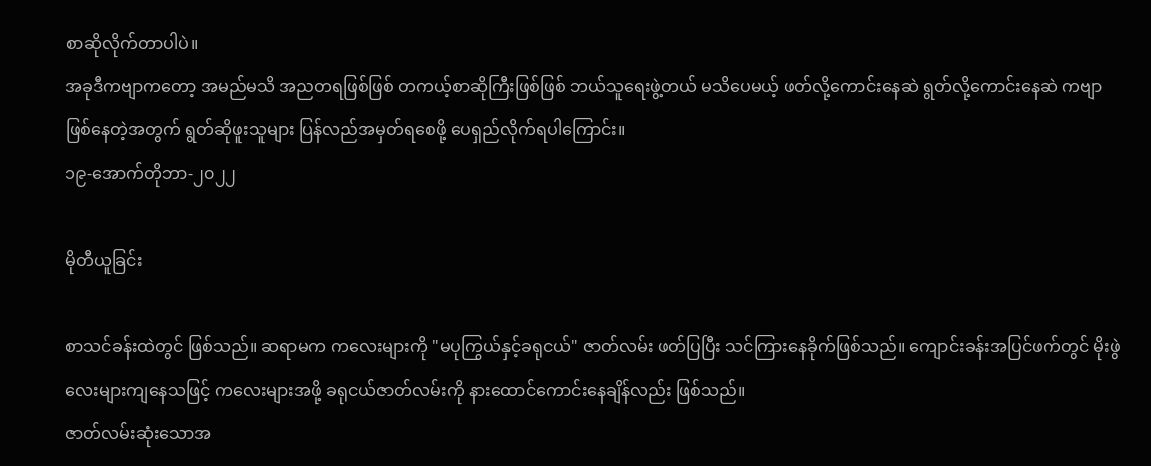စာဆိုလိုက်တာပါပဲ။
အခုဒီကဗျာကတော့ အမည်မသိ အညတရဖြစ်ဖြစ် တကယ့်စာဆိုကြီးဖြစ်ဖြစ် ဘယ်သူရေးဖွဲ့တယ် မသိပေမယ့် ဖတ်လို့ကောင်းနေဆဲ ရွတ်လို့ကောင်းနေဆဲ ကဗျာဖြစ်နေတဲ့အတွက် ရွတ်ဆိုဖူးသူများ ပြန်လည်အမှတ်ရစေဖို့ ပေရှည်လိုက်ရပါကြောင်း။
၁၉-အောက်တိုဘာ-၂၀၂၂

မိုတီယူခြင်း

စာသင်ခန်းထဲတွင် ဖြစ်သည်။ ဆရာမက ကလေးများကို "မပုကြွယ်နှင့်ခရုငယ်" ဇာတ်လမ်း ဖတ်ပြပြီး သင်ကြားနေခိုက်ဖြစ်သည်။ ကျောင်းခန်းအပြင်ဖက်တွင် မိုးဖွဲလေးများကျနေသဖြင့် ကလေးများအဖို့ ခရုငယ်ဇာတ်လမ်းကို နားထောင်ကောင်းနေချိန်လည်း ဖြစ်သည်။
ဇာတ်လမ်းဆုံးသောအ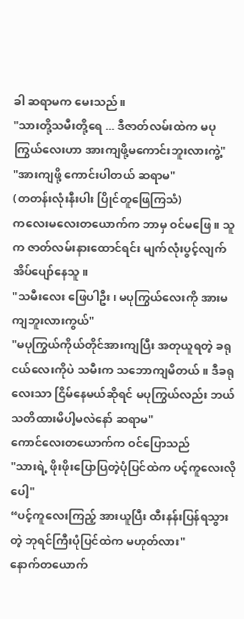ခါ ဆရာမက မေးသည်။
"သားတို့သမီးတို့ရေ ... ဒီဇာတ်လမ်းထဲက မပုကြွယ်လေးဟာ အားကျဖို့မကောင်းဘူးလားကွဲ့"
"အားကျဖို့ ကောင်းပါတယ် ဆရာမ"
(တတန်းလုံးနီးပါး ပြိုင်တူဖြေကြသံ)
ကလေးမလေးတယောက်က ဘာမှ ဝင်မဖြေ။ သူက ဇာတ်လမ်းနားထောင်ရင်း မျက်လုံးပွင့်လျက် အိပ်ပျော်နေသူ။
"သမီးလေး ဖြေပါဦး၊ မပုကြွယ်လေးကို အားမကျဘူးလားကွယ်"
"မပုကြွယ်ကိုယ်တိုင်အားကျပြီး အတုယူရတဲ့ ခရုငယ်လေးကိုပဲ သမီးက သဘောကျမိတယ်။ ဒီခရုလေးသာ ငြိမ်နေမယ်ဆိုရင် မပုကြွယ်လည်း ဘယ်သတိထားမိပါ့မလဲနော် ဆရာမ"
ကောင်လေးတယောက်က ဝင်ပြောသည်
"သားရဲ့ ဖိုးဖိုးပြောပြတဲ့ပုံပြင်ထဲက ပင့်ကူလေးလိုပေါ့"
“ပင့်ကူလေးကြည့် အားယူပြီး ထီးနန်းပြန်ရသွားတဲ့ ဘုရင်ကြီးပုံပြင်ထဲက မဟုတ်လား"
နောက်တယောက်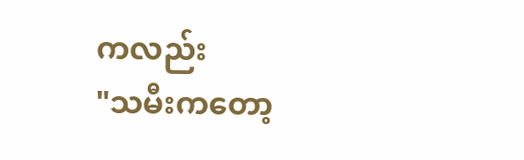ကလည်း
"သမီးကတော့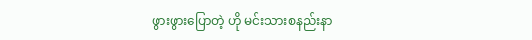ဖွားဖွားပြောတဲ့ ဟို မင်းသားစနည်းနာ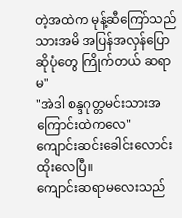တဲ့အထဲက မုန့်ဆီကြော်သည်သားအမိ အပြန်အလှန်ပြောဆိုပုံတွေ ကြိုက်တယ် ဆရာမ"
"အဲဒါ စန္ဒဂုတ္တမင်းသားအကြောင်းထဲကလေ"
ကျောင်းဆင်းခေါင်းလောင်းထိုးလေပြီ။
ကျောင်းဆရာမလေးသည်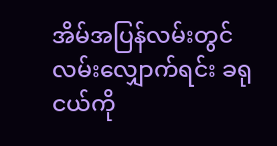အိမ်အပြန်လမ်းတွင် လမ်းလျှောက်ရင်း ခရုငယ်ကို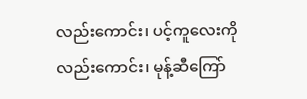လည်းကောင်း၊ ပင့်ကူလေးကိုလည်းကောင်း၊ မုန့်ဆီကြော်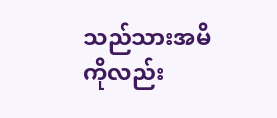သည်သားအမိကိုလည်း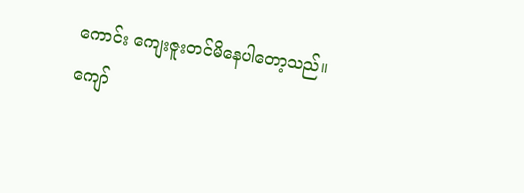ကောင်း ကျေးဇူးတင်မိနေပါတော့သည်။
ကျော်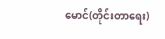မောင်(တိုင်းတာရေး)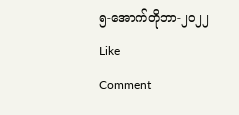၅-အောက်တိုဘာ-၂၀၂၂
Like
Comment